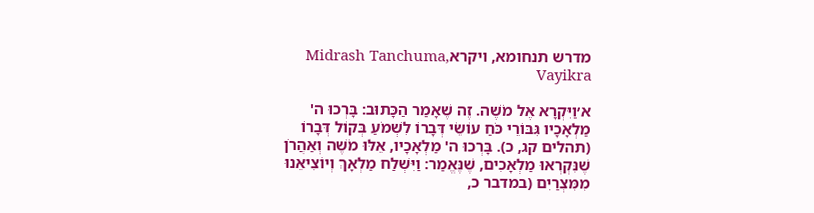מדרש תנחומא, ויקראMidrash Tanchuma, Vayikra

א׳וַיִּקְרָא אֶל מֹשֶׁה. זֶה שֶׁאָמַר הַכָּתוּב: בָּרְכוּ ה' מַלְאָכָיו גִּבּוֹרֵי כֹּחַ עוֹשֵׂי דְּבָרוֹ לִשְׁמֹעַ בְּקוֹל דְּבָרוֹ (תהלים קג, כ). בָּרְכוּ ה' מַלְאָכָיו, אֵלּוּ מֹשֶׁה וְאַהֲרֹן שֶׁנִּקְרְאוּ מַלְאָכִים, שֶׁנֶּאֱמַר: וַיִּשְׁלַח מַלְאָךְ וְיוֹצִיאֵנוּ מִמִּצְרַיִם (במדבר כ,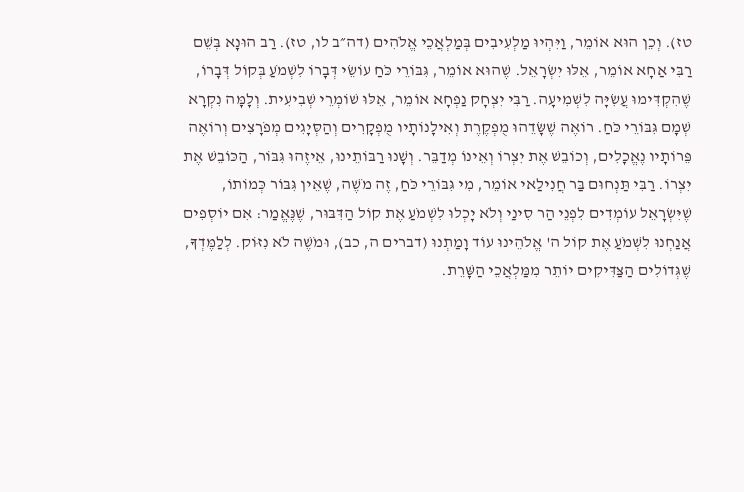טז). וְכֵן הוּא אוֹמֵר, וַיִּהְיוּ מַלְעִיבִים בְּמַלְאֲכֵי אֱלֹהִים (דה״ב לו, טז). רַב הוּנָא בְּשֵׁם רַבִּי אַחָא אוֹמֵר, אֵלּוּ יִשְׂרָאֵל. שֶׁהוּא אוֹמֵר, גִּבּוֹרֵי כֹּחַ עוֹשֵׂי דְּבָרוֹ לִשְׁמֹעַ בְּקוֹל דְּבָרוֹ, שֶׁהִקְדִּימוּ עֲשִׂיָּה לִשְׁמִיעָה. רַבִּי יִצְחָק נַפְחָא אוֹמֵר, אֵלּוּ שׁוֹמְרֵי שְׁבִיעִית. וְלָמָּה נִקְרָא שְׁמָם גִּבּוֹרֵי כֹּחַ. רוֹאֶה שֶׁשָּׂדֵהוּ מֻפְקֶרֶת וְאִילָנוֹתָיו מֻפְקָרִים וְהַסְּיָגִים מְפֹרָצִים וְרוֹאֶה פֵּרוֹתָיו נֶאֱכָלִים, וְכוֹבֵשׁ אֶת יִצְרוֹ וְאֵינוֹ מְדַבֵּר. וְשָׁנוּ רַבּוֹתֵינוּ, אֵיזֶהוּ גִּבּוֹר, הַכּוֹבֵשׁ אֶת יִצְרוֹ. רַבִּי תַּנְחוּם בַּר חֲנִילַאי אוֹמֵר, מִי גִּבּוֹרֵי כֹּחַ, זֶה מֹשֶׁה, שֶׁאֵין גִּבּוֹר כְּמוֹתוֹ, שֶׁיִּשְׂרָאֵל עוֹמְדִים לִפְנֵי הַר סִינַי וְלֹא יָכְלוּ לִשְׁמֹעַ אֶת קוֹל הַדִּבּוּר, שֶׁנֶּאֱמַר: אִם יוֹסְפִים אֲנַחְנוּ לִשְׁמֹעַ אֶת קוֹל ה' אֱלֹהֵינוּ עוֹד וָמַתְנוּ (דברים ה, כב), וּמֹשֶׁה לֹא נִזּוֹק. לְלַמֶּדְךָ, שֶׁגְּדוֹלִים הַצַּדִּיקִים יוֹתֵר מִמַּלְאֲכֵי הַשָּׁרֵת.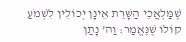שֶׁמַּלְאֲכֵי הַשָּׁרֵת אֵינָן יְכוֹלִין לִשְׁמֹעַ קוֹלוֹ שֶׁנֶּאֱמַר: וַה' נָתַן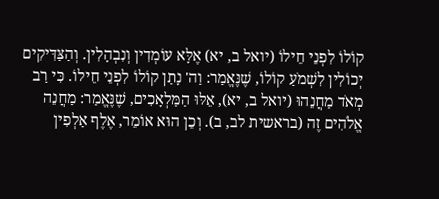קוֹלוֹ לִפְנֵי חֵילוֹ (יואל ב, יא) אֶלָּא עוֹמְדִין וְנִבְהָלִין. וְהַצַּדִּיקִים יְכוֹלִין לִשְׁמֹעַ קוֹלוֹ, שֶׁנֶּאֱמַר: וַה' נָתַן קוֹלוֹ לִפְנֵי חֵילוֹ. כִּי רַב מְאֹד מַחֲנֵהוּ (יואל ב, יא), אֵלּוּ הַמַּלְאָכִים, שֶׁנֶּאֱמַר: מַחֲנֵה אֱלֹהִים זֶה (בראשית לב, ב). וְכֵן הוּא אוֹמֵר, אֶלֶף אַלְפִין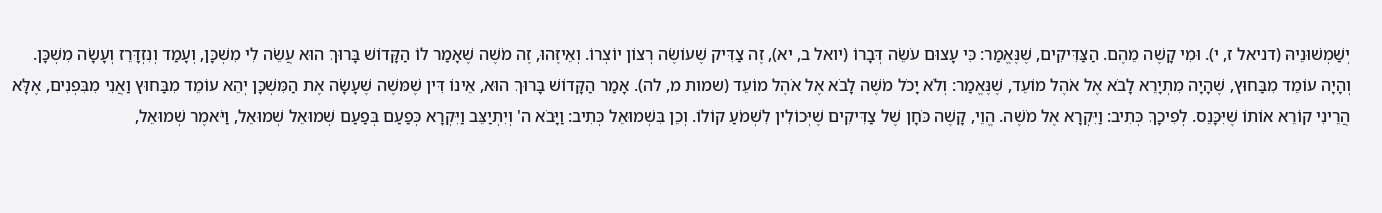יְשַׁמְשׁוּנֵיהּ (דניאל ז, י). וּמִי קָשֶׁה מֵהֶם. הַצַּדִּיקִים, שֶׁנֶּאֱמַר: כִּי עָצוּם עֹשֵׂה דְּבָרוֹ (יואל ב, יא), זֶה צַדִּיק שֶׁעוֹשֶׂה רְצוֹן יוֹצְרוֹ. וְאֵיזֶהוּ, זֶה מֹשֶׁה שֶׁאָמַר לוֹ הַקָּדוֹשׁ בָּרוּךְ הוּא עֲשֵׂה לִי מִשְׁכָּן, וְעָמַד וְנִזְדָּרֵז וְעָשָׂה מִשְׁכָּן. וְהָיָה עוֹמֵד מִבַּחוּץ, שֶׁהָיָה מִתְיָרֵא לָבֹא אֶל אֹהֶל מוֹעֵד, שֶׁנֶּאֱמַר: וְלֹא יָכֹל מֹשֶׁה לָבֹא אֶל אֹהֶל מוֹעֵד (שמות מ, לה). אָמַר הַקָּדוֹשׁ בָּרוּךְ הוּא, אֵינוֹ דִּין שֶׁמּשֶׁה שֶׁעָשָׂה אֶת הַמִּשְׁכָּן יְהֵא עוֹמֵד מִבַּחוּץ וַאֲנִי מִבִּפְנִים, אֶלָּא הֲרֵינִי קוֹרֵא אוֹתוֹ שֶׁיִּכָּנֵס. לְפִיכָךְ כְּתִיב: וַיִּקְרָא אֶל מֹשֶׁה. הֱוֵי, קָשֶׁה כֹּחָן שֶׁל צַדִּיקִים שֶׁיְּכוֹלִין לִשְׁמֹעַ קוֹלוֹ. וְכֵן בִּשְׁמוּאֵל כְּתִיב: וַיָּבֹא ה' וְיִתְיַצֵּב וַיִּקְרָא כְּפַעַם בְּפַעַם שְׁמוּאֵל שְׁמוּאֵל, וַיֹּאמֶר שְׁמוּאֵל,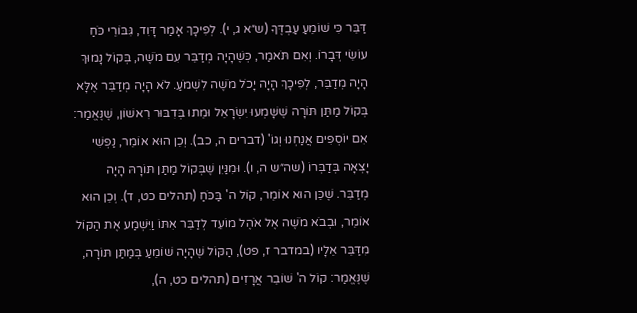דַּבֵּר כִּי שׁוֹמֵעַ עַבְדֶּךָ (ש״א ג, י). לְפִיכָךְ אָמַר דָּוִד, גִּבּוֹרֵי כֹּחַ עוֹשֵׂי דְּבָרוֹ. וְאִם תֹּאמַר, כְּשֶׁהָיָה מְדַבֵּר עִם מֹשֶׁה, בְּקוֹל נָמוּךְ הָיָה מְדַבֵּר, לְפִיכָךְ הָיָה יָכֹל מֹשֶׁה לִשְׁמֹעַ. לֹא הָיָה מְדַבֵּר אֶלָּא בְּקוֹל מַתַּן תּוֹרָה שֶׁשָּׁמְעוּ יִשְׂרָאֵל וּמֵתוּ בְּדִבּוּר רִאשׁוֹן, שֶׁנֶּאֱמַר: אִם יוֹסְפִים אֲנַחְנוּ וְגוֹ' (דברים ה, כב). וְכֵן הוּא אוֹמֵר, נַפְשִׁי יָצְאָה בְּדַבְּרוֹ (שה״ש ה, ו). וּמִנַּיִן שֶׁבְּקוֹל מַתַּן תּוֹרָהּ הָיָה מְדַבֵּר. שֶׁכֵּן הוּא אוֹמֵר, קוֹל ה' בַּכֹּחַ (תהלים כט, ד). וְכֵן הוּא אוֹמֵר, וּבְבֹא מֹשֶׁה אֶל אֹהֶל מוֹעֵד לְדַבֵּר אִתּוֹ וַיִּשְׁמַע אֶת הַקּוֹל מִדַּבֵּר אֵלָיו (במדבר ז, פט), הַקּוֹל שֶׁהָיָה שׁוֹמֵעַ בְּמַתַּן תּוֹרָה, שֶׁנֶּאֱמַר: קוֹל ה' שׁוֹבֵר אֲרָזִים (תהלים כט, ה),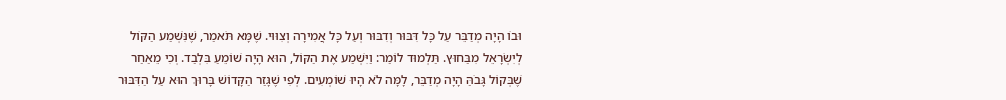וּבוֹ הָיָה מְדַבֵּר עַל כָּל דִּבּוּר וְדִבּוּר וְעַל כָּל אֲמִירָה וְצִוּוּי. שֶׁמָּא תֹּאמַר, שֶׁנִּשְׁמַע הַקּוֹל לְיִשְׂרָאֵל מִבַּחוּץ. תַּלְמוּד לוֹמַר: וַיִּשְׁמַע אֶת הַקּוֹל, הוּא הָיָה שׁוֹמֵעַ בִּלְבַד. וְכִי מֵאַחַר שֶׁבְּקוֹל גָּבֹהַּ הָיָה מְדַבֵּר, לָמָּה לֹא הָיוּ שׁוֹמְעִים. לְפִי שֶׁגָּזַר הַקָּדוֹשׁ בָּרוּךְ הוּא עַל הַדִּבּוּר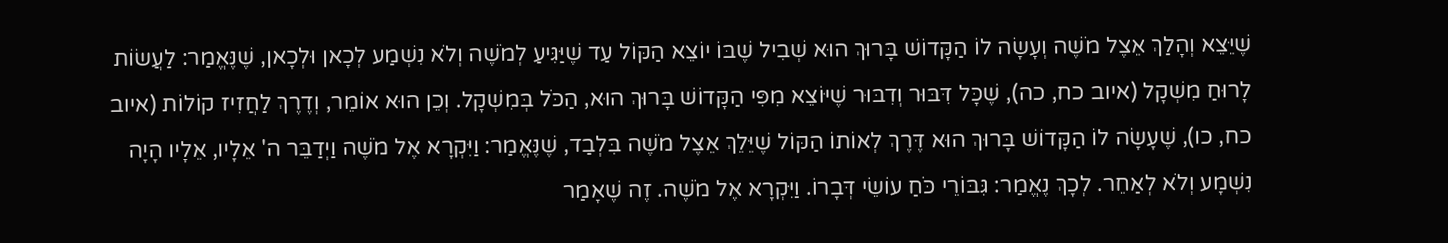שֶׁיֵּצֵא וְהָלַךְ אֵצֶל מֹשֶׁה וְעָשָׂה לוֹ הַקָּדוֹשׁ בָּרוּךְ הוּא שְׁבִיל שֶׁבּוֹ יוֹצֵא הַקּוֹל עַד שֶׁיַּגִּיעַ לְמֹשֶׁה וְלֹא נִשְׁמַע לְכָאן וּלְכָאן, שֶׁנֶּאֱמַר: לַעֲשׂוֹת לָרוּחַ מִשְׁקָל (איוב כח, כה), שֶׁכָּל דִּבּוּר וְדִבּוּר שֶׁיּוֹצֵא מִפִּי הַקָּדוֹשׁ בָּרוּךְ הוּא, הַכֹּל בְּמִשְׁקָל. וְכֵן הוּא אוֹמֵר, וְדֶרֶךְ לַחֲזִיז קוֹלוֹת (איוב כח, כו), שֶׁעָשָׂה לוֹ הַקָּדוֹשׁ בָּרוּךְ הוּא דֶּרֶךְ לְאוֹתוֹ הַקּוֹל שֶׁיֵּלֵךְ אֵצֶל מֹשֶׁה בִּלְבַד, שֶׁנֶּאֱמַר: וַיִּקְרָא אֶל מֹשֶׁה וַיְדַבֵּר ה' אֵלָיו, אֵלָיו הָיָה נִשְׁמָע וְלֹא לְאַחֵר. לְכָךְ נֶאֱמַר: גִּבּוֹרֵי כֹּחַ עוֹשֵׂי דְּבָרוֹ. וַיִּקְרָא אֶל מֹשֶׁה. זֶה שֶׁאָמַר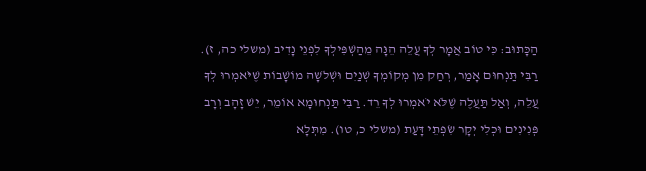הַכָּתוּב: כִּי טוֹב אֲמָר לְךָ עֲלֵה הֵנָּה מֵהַשְׁפִּילְךָ לִפְנֵי נָדִיב (משלי כה, ז). רַבִּי תַּנְחוּם אָמַר, רְחַק מִן מְקוֹמְךָ שְׁנַיִם וּשְׁלֹשָה מוֹשָׁבוֹת שֶׁיֹּאמְרוּ לְךָ עֲלֵה, וְאַל תַּעֲלֶה שֶׁלֹּא יֹאמְרוּ לְךָ רֵד. רַבִּי תַּנְחוּמָא אוֹמֵר, יֵשׁ זָהָב וְרָב פְּנִינִים וּכְלִי יְקָר שִׂפְתֵי דָּעַת (משלי כ, טו). מִתְּלָא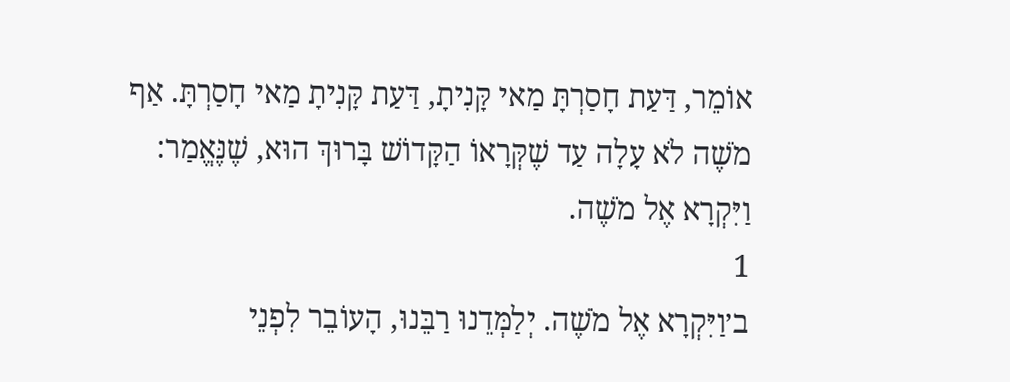אוֹמֵר, דַּעַת חָסַרְתָּ מַאי קָּנִיתָ, דַּעַת קָּנִיתָ מַאי חָסַרְתָּ. אַף מֹשֶׁה לֹא עָלָה עַד שֶׁקְּרָאוֹ הַקָּדוֹשׁ בָּרוּךְ הוּא, שֶׁנֶּאֱמַר: וַיִּקְרָא אֶל מֹשֶׁה.
1
ב׳וַיִּקְרָא אֶל מֹשֶׁה. יְלַמְּדֵנוּ רַבֵּנוּ, הָעוֹבֵר לִפְנֵי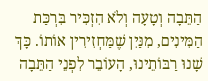הַתֵּבָה וְטָעָה וְלֹא הִזְכִּיר בִּרְכַּת הַמִּינִים, מִנַּיִן שֶׁמַּחְזִירִין אוֹתוֹ. כָּךְ שָׁנוּ רַבּוֹתֵינוּ, הָעוֹבֵר לִפְנֵי הַתֵּבָה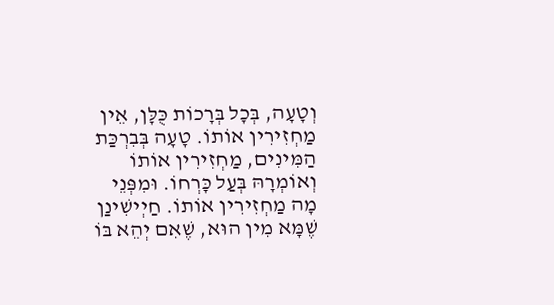וְטָעָה, בְּכָל בְּרָכוֹת כֻּלָּן, אֵין מַחְזִירִין אוֹתוֹ. טָעָה בְּבִרְכַּת הַמִּינִים, מַחְזִירִין אוֹתוֹ וְאוֹמְרָהּ בְּעַל כָּרְחוֹ. וּמִפְּנֵי מָה מַחְזִירִין אוֹתוֹ. חַיְישִׁינַן שֶׁמָּא מִין הוּא, שֶׁאִם יְהֵא בּוֹ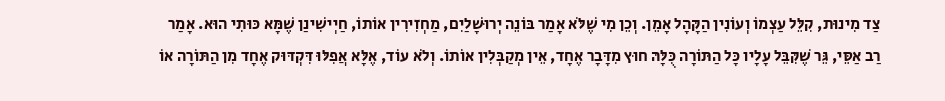צַד מִינוּת, קִלֵּל עַצְמוֹ וְעוֹנִין הַקָּהָל אָמֵן. וְכֵן מִי שֶׁלֹּא אָמַר בּוֹנֵה יְרוּשָׁלַיִם, מַחְזִירִין אוֹתוֹ, חַיְישִׁינַן שֶׁמָּא כּוּתִי הוּא. אָמַר רַב אַסֵּי, גֵּר שֶׁקִּבֵּל עָלָיו כָּל הַתּוֹרָה כֻּלָּהּ חוּץ מִדָּבָר אֶחָד, אֵין מְקַבְּלִין אוֹתוֹ. וְלֹא עוֹד, אֶלָּא אֲפִלּוּ דִּקְדּוּק אֶחָד מִן הַתּוֹרָה אוֹ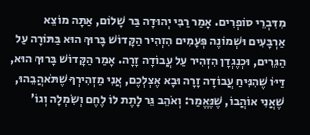מִדִּבְרֵי סוֹפְרִים. אָמַר רַבִּי יְהוּדָה בַּר שָׁלוֹם, אַתָּה מוֹצֵא אַרְבָּעִים וּשְׁמוֹנֶה פְּעָמִים הִזְהִיר הַקָּדוֹשׁ בָּרוּךְ הוּא בַּתּוֹרָה עַל הַגֵּרִים, וּכְנֶגְדָן הִזְהִיר עַל עֲבוֹדָה זָרָה. אָמַר הַקָּדוֹשׁ בָּרוּךְ הוּא, דַּיּוֹ שֶׁהִנִּיחַ עֲבוֹדָה זָרָה וּבָא אֶצְלְכֶם, אֲנִי מַזְהִירְךָ שֶׁתֹּאהֲבֵהוּ, שֶׁאֲנִי אוֹהֲבוֹ, שֶׁנֶּאֱמַר: וְאֹהֵב גֵּר לָתֶת לוֹ לֶחֶם וְשִׂמְלָה וְגוֹ'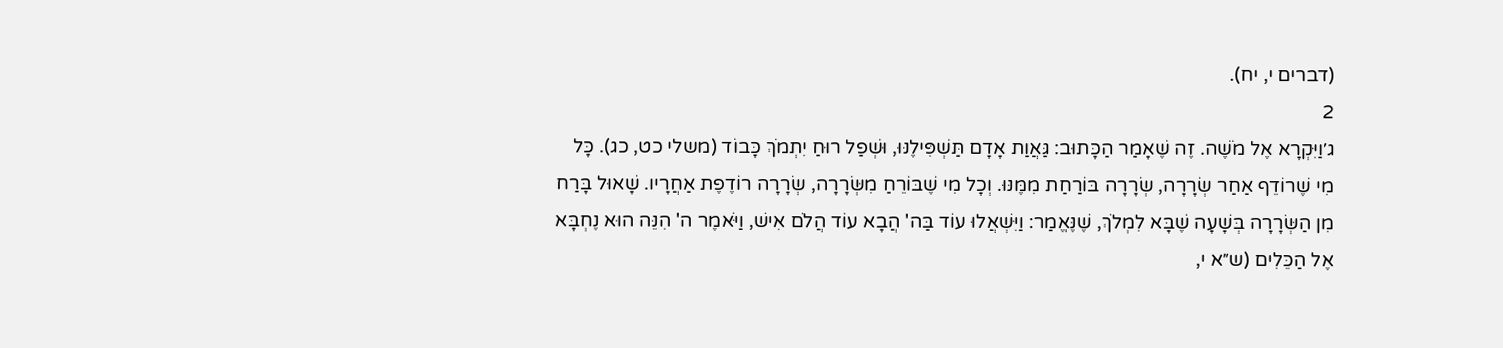(דברים י, יח).
2
ג׳וַיִּקְרָא אֶל מֹשֶׁה. זֶה שֶׁאָמַר הַכָּתוּב: גַּאֲוַת אָדָם תַּשְׁפִּילֶנּוּ, וּשְׁפַל רוּחַ יִתְמֹךְ כָּבוֹד (משלי כט, כג). כָּל מִי שֶׁרוֹדֵף אַחַר שְׂרָרָה, שְׂרָרָה בּוֹרַחַת מִמֶּנּוּ. וְכָל מִי שֶׁבּוֹרֵחַ מִשְּׂרָרָה, שְׂרָרָה רוֹדֶפֶת אַחֲרָיו. שָׁאוּל בָּרַח מִן הַשְּׂרָרָה בְּשָׁעָה שֶׁבָּא לִמְלֹךְ, שֶׁנֶּאֱמַר: וַיִּשְׁאֲלוּ עוֹד בַּה' הֲבָא עוֹד הֲלֹם אִישׁ, וַיֹּאמֶר ה' הִנֵּה הוּא נֶחְבָּא אֶל הַכֵּלִים (ש״א י,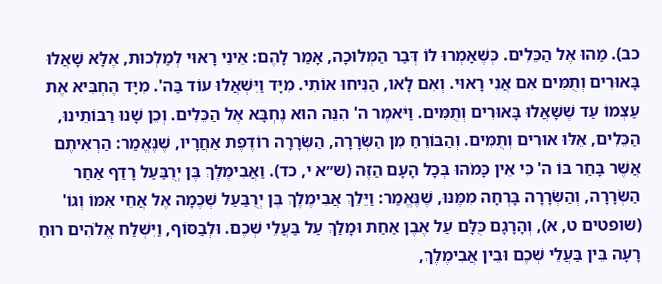כב). מַהוּ אֶל הַכֵּלִים. כְּשֶׁאָמְרוּ לוֹ דְּבַר הַמְּלוּכָה, אָמַר לָהֶם: אֵינִי רָאוּי לְמַלְכוּת, אֶלָּא שָׁאֲלוּ בָּאוּרִים וְתֻמִּים אִם אֲנִי רָאוּי. וְאִם לָאו, הַנִּיחוּ אוֹתִי. מִיָּד וַיִּשְׁאֲלוּ עוֹד בַּה'. מִיָּד הֶחְבִּיא אֶת עַצְמוֹ עַד שֶׁשָּׁאֲלוּ בָּאוּרִים וְתֻמִּים. וַיֹּאמֶר ה' הִנֵּה הוּא נֶחְבָּא אֶל הַכֵּלִים. וְכֵן שָׁנוּ רַבּוֹתֵינוּ, הַכֵּלִים, אֵלּוּ אוּרִים וְתֻמִּים. וְהַבּוֹרֵחַ מִן הַשְּׂרָרָה, הַשְּׂרָרָה רוֹדֶפֶת אַחֲרָיו, שֶׁנֶּאֱמַר: הַרְאִיתֶם אֲשֶׁר בָּחַר בּוֹ ה' כִּי אֵין כָּמֹהוּ בְּכָל הָעָם הַזֶּה (ש״א י, כד). וַאֲבִימֶלֶךְ בֶּן יְרֻבַּעַל רָדַף אַחַר הַשְּׂרָרָה, וְהַשְּׂרָרָה בָּרְחָה מִמֶּנּוּ, שֶׁנֶּאֱמַר: וַיֵּלֵךְ אֲבִימֶלֶךְ בֶּן יְרֻבַּעַל שְׁכֶמָה אֶל אֲחֵי אִמּוֹ וְגוֹ' (שופטים ט, א), וְהָרָגָם כֻּלָּם עַל אֶבֶן אַחַת וּמָלַךְ עַל בַּעֲלֵי שְׁכֶם. וּלְבַסּוֹף, וַיִּשְׁלַח אֱלֹהִים רוּחַ רָעָה בֵּין בַּעֲלֵי שְׁכֶם וּבֵין אֲבִימֶלֶךְ,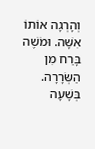וְהָרְגָה אוֹתוֹ אִשָּׁה. וּמֹשֶׁה בָּרַח מִן הַשְּׂרָרָה. בְּשָׁעָה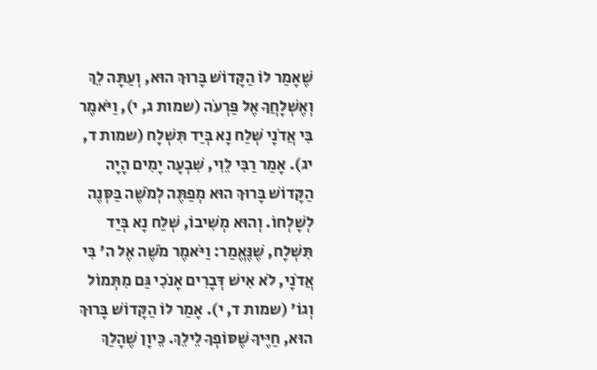שֶׁאָמַר לוֹ הַקָּדוֹשׁ בָּרוּךְ הוּא, וְעַתָּה לֵךְ וְאֶשְׁלָחֲךָ אֶל פַּרְעֹה (שמות ג, י), וַיֹּאמֶר בִּי אֲדֹנָי שְׁלַח נָא בְּיַד תִּשְׁלָח (שמות ד, יג). אָמַר רַבִּי לֵוִי, שִׁבְעָה יָמִים הָיָה הַקָּדוֹשׁ בָּרוּךְ הוּא מְפַתֶּה לְמֹשֶׁה בַּסְּנֶה לְשָׁלְחוֹ. וְהוּא מְשִׁיבוֹ, שְׁלַח נָא בְּיַד תִּשְׁלָח, שֶׁנֶּאֱמַר: וַיֹּאמֶר מֹשֶׁה אֶל ה' בִּי אֲדֹנָי, לֹא אִישׁ דְּבָרִים אָנֹכִי גַּם מִתְּמוֹל וְגוֹ' (שמות ד, י). אָמַר לוֹ הַקָּדוֹשׁ בָּרוּךְ הוּא, חַיֶּיךָ שֶׁסּוֹפְךָ לֵילֵךְ. כֵּיוָן שֶׁהָלַךְ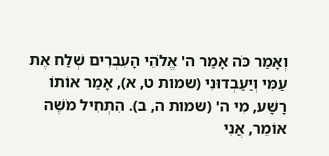וְאָמַר כֹּה אָמַר ה' אֱלֹהֵי הָעִבְרִים שְׁלַח אֶת עַמִּי וְיַעַבְדוּנִי (שמות ט, א), אָמַר אוֹתוֹ רָשָׁע, מִי ה' (שמות ה, ב). הִתְחִיל מֹשֶׁה אוֹמֵר, אֲנִי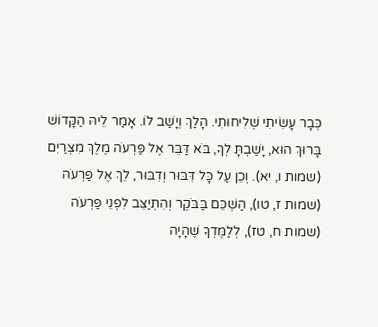כְּבָר עָשִׂיתִי שְׁלִיחוּתִי. הָלַךְ וְיָשַׁב לוֹ. אָמַר לֵיהּ הַקָּדוֹשׁ בָּרוּךְ הוּא, יָשַׁבְתָּ לְךָ, בֹּא דַּבֵּר אֶל פַּרְעֹה מֶלֶךְ מִצְרַיִם (שמות ו, יא). וְכֵן עַל כָּל דִּבּוּר וְדִבּוּר, לֵךְ אֶל פַּרְעֹה (שמות ז, טו), הַשְׁכֵּם בַּבֹּקֶר וְהִתְיַצֵּב לִפְנֵי פַּרְעֹה (שמות ח, טז), לְלַמֶּדְךָ שֶׁהָיָה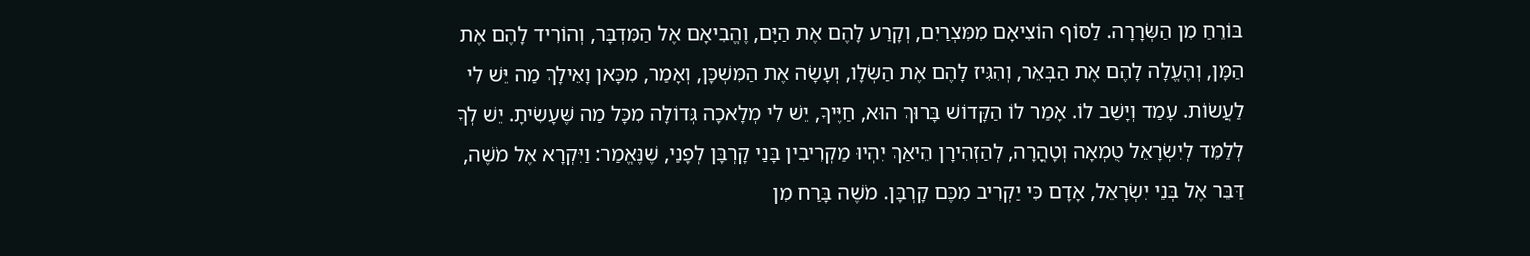בּוֹרֵחַ מִן הַשְּׂרָרָה. לַסּוֹף הוֹצִיאָם מִמִּצְרַיִם, וְקָרַע לָהֶם אֶת הַיָּם, וֶהֱבִיאָם אֶל הַמִּדְבָּר, וְהוֹרִיד לָהֶם אֶת הַמָּן, וְהֶעֱלָה לָהֶם אֶת הַבְּאֵר, וְהִגִּיז לָהֶם אֶת הַשְּׂלָו, וְעָשָׂה אֶת הַמִּשְׁכָּן, וְאָמַר, מִכָּאן וָאֵילָךְ מַה יֵּשׁ לִי לַעֲשׂוֹת. עָמַד וְיָשַׁב לוֹ. אָמַר לוֹ הַקָּדוֹשׁ בָּרוּךְ הוּא, חַיֶּיךָ, יֵשׁ לִי מְלָאכָה גְּדוֹלָה מִכָּל מַה שֶּׁעָשִׂיתָ. יֵשׁ לְךָ לְלַמֵּד לְיִשְׂרָאֵל טֻמְאָה וְטָהֳרָה, לְהַזְהִירָן הֵיאַךְ יִהְיוּ מַקְרִיבִין בָּנַי קָרְבָּן לְפָנַי, שֶׁנֶּאֱמַר: וַיִּקְרָא אֶל מֹשֶׁה, דַּבֵּר אֶל בְּנֵי יִשְׂרָאֵל, אָדָם כִּי יַקְרִיב מִכֶּם קָרְבָּן. מֹשֶׁה בָּרַח מִן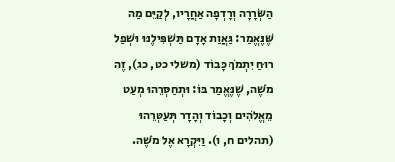הַשְּׂרָרָה וְרָדְפָה אַחֲרָיו, לְקַיֵּם מַה שֶּׁנֶּאֱמַר: גַּאֲוַת אָדָם תַּשְׁפִּילֶנּוּ וּשְׁפַל רוּחַ יִתְמֹךְ כָּבוֹד (משלי כט, כג), זֶה מֹשֶׁה, שֶׁנֶּאֱמַר בּוֹ: וּתְחַסְּרֵהוּ מְעַט מֵאֱלֹהִים וְכָבוֹד וְהָדָר תְּעַטְּרֵהוּ (תהלים ח, ו). וַיִּקְרָא אֶל מֹשֶׁה.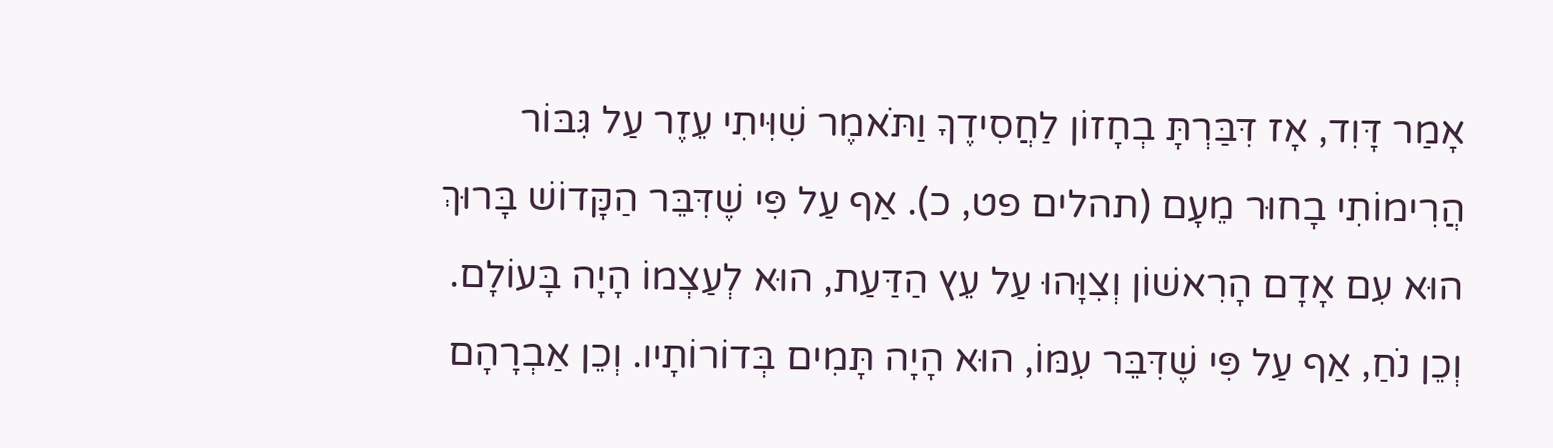אָמַר דָּוִד, אָז דִּבַּרְתָּ בְחָזוֹן לַחֲסִידֶךָ וַתֹּאמֶר שִׁוִּיתִי עֵזֶר עַל גִּבּוֹר הֲרִימוֹתִי בָחוּר מֵעָם (תהלים פט, כ). אַף עַל פִּי שֶׁדִּבֵּר הַקָּדוֹשׁ בָּרוּךְ הוּא עִם אָדָם הָרִאשׁוֹן וְצִוָּהוּ עַל עֵץ הַדַּעַת, הוּא לְעַצְמוֹ הָיָה בָּעוֹלָם. וְכֵן נֹחַ, אַף עַל פִּי שֶׁדִּבֵּר עִמּוֹ, הוּא הָיָה תָּמִים בְּדוֹרוֹתָיו. וְכֵן אַבְרָהָם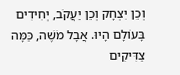וְכֵן יִצְחָק וְכֵן יַעֲקֹב, יְחִידִים בָּעוֹלָם הָיוּ. אֲבָל מֹשֶׁה, כַּמָּה צַדִּיקִים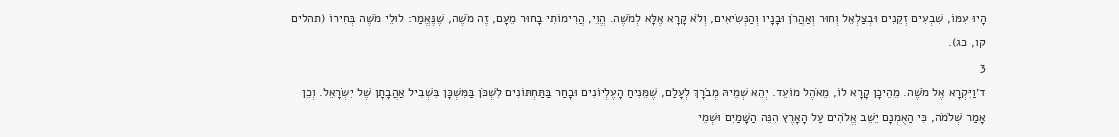הָיוּ עִמּוֹ, שִׁבְעִים זְקֵנִים וּבְצַלְאֵל וְחוּר וְאַהֲרֹן וּבָנָיו וְהַנְּשִׂיאִים, וְלֹא קָרָא אֶלָּא לְמֹשֶׁה. הֱוֵי, הֲרִימוֹתִי בָחוּר מֵעָם, זֶה מֹשֶׁה, שֶׁנֶּאֱמַר: לוּלֵי מֹשֶׁה בְּחִירוֹ (תהלים קו, כג).
3
ד׳וַיִּקְרָא אֶל מֹשֶׁה. מֵהֵיכָן קָרָא לוֹ, מֵאֹהֶל מוֹעֵד. יְהֵא שְׁמֵיהּ מְבֹרָךְ לְעָלַם, שֶׁמֵּנִיחַ הָעֶלְיוֹנִים וּבָחַר בַּתַּחְתּוֹנִים לִשְׁכֹּן בַּמִּשְׁכָּן בִּשְׁבִיל אַהֲבָתָן שֶׁל יִשְׂרָאֵל. וְכֵן אָמַר שְׁלֹמֹה, כִּי הַאֻמְנָם יֵשֵׁב אֱלֹהִים עַל הָאָרֶץ הִנֵּה הַשָּׁמַיִם וּשְׁמֵי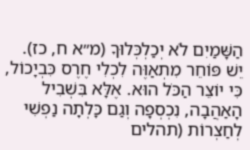הַשָּׁמַיִם לֹא יְכַלְכְּלוּךָ (מ״א ח, כז). יֵשׁ פּוֹחֵר מִתְאַוֶּה לִכְלִי חֶרֶס כִּבְיָכוֹל, כִּי יוֹצֵר הַכֹּל הוּא. אֶלָּא בִּשְׁבִיל הָאַהֲבָה, נִכְסְפָה וְגַם כָּלְתָה נַפְשִׁי לְחַצְרוֹת (תהלים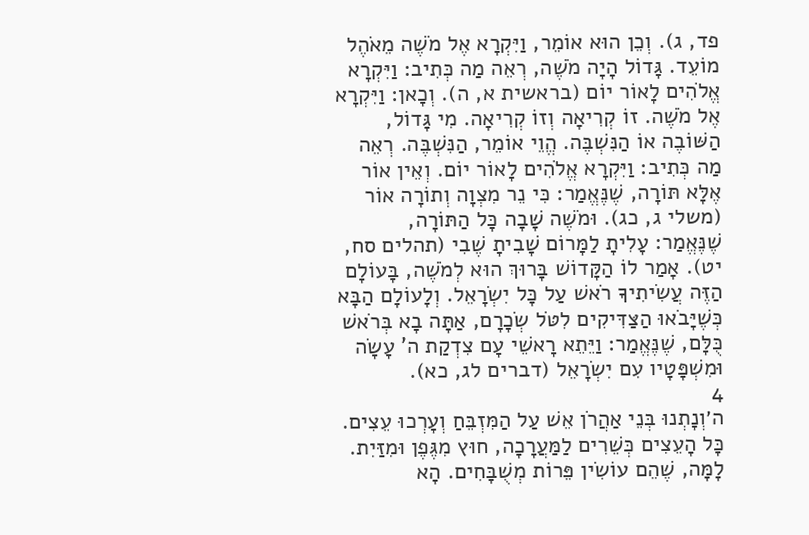פד, ג). וְכֵן הוּא אוֹמֵר, וַיִּקְרָא אֶל מֹשֶׁה מֵאֹהֶל מוֹעֵד. גָּדוֹל הָיָה מֹשֶׁה, רְאֵה מַה כְּתִיב: וַיִּקְרָא אֱלֹהִים לָאוֹר יוֹם (בראשית א, ה). וְכָאן: וַיִּקְרָא אֶל מֹשֶׁה. זוֹ קְרִיאָה וְזוֹ קְרִיאָה. מִי גָּדוֹל, הַשּׁוֹבֶה אוֹ הַנִּשְׁבֶּה. הֱוֵי אוֹמֵר, הַנִּשְׁבֶּה. רְאֵה מַה כְּתִיב: וַיִּקְרָא אֱלֹהִים לָאוֹר יוֹם. וְאֵין אוֹר אֶלָּא תּוֹרָה, שֶׁנֶּאֱמַר: כִּי נֵר מִצְוָה וְתוֹרָה אוֹר (משלי ג, כג). וּמֹשֶׁה שָׁבָה כָּל הַתּוֹרָה, שֶׁנֶּאֱמַר: עָלִיתָ לַמָּרוֹם שָׁבִיתָ שֶׁבִי (תהלים סח, יט). אָמַר לוֹ הַקָּדוֹשׁ בָּרוּךְ הוּא לְמֹשֶׁה, בָּעוֹלָם הַזֶּה עֲשִׂיתִיךָ רֹאשׁ עַל כָּל יִשְׂרָאֵל. וְלָעוֹלָם הַבָּא כְּשֶׁיָּבֹאוּ הַצַּדִּיקִים לִטֹּל שְׂכָרָם, אַתָּה בָא בְּרֹאשׁ כֻּלָּם, שֶׁנֶּאֱמַר: וַיֵּתֵא רָאשֵׁי עָם צִדְקַת ה' עָשָׂה וּמִשְׁפָּטָיו עִם יִשְׂרָאֵל (דברים לג, כא).
4
ה׳וְנָתְנוּ בְּנֵי אַהֲרֹן אֵשׁ עַל הַמִּזְבֵּחַ וְעָרְכוּ עֵצִים. כָּל הָעֵצִים כְּשֵׁרִים לַמַּעֲרָכָה, חוּץ מִגֶּפֶן וּמִזַּיִת. לָמָּה, שֶׁהֵם עוֹשִׂין פֵּרוֹת מְשֻׁבָּחִים. הָא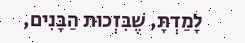לָמַדְתָּ, שֶׁבִּזְכוּת הַבָּנִים,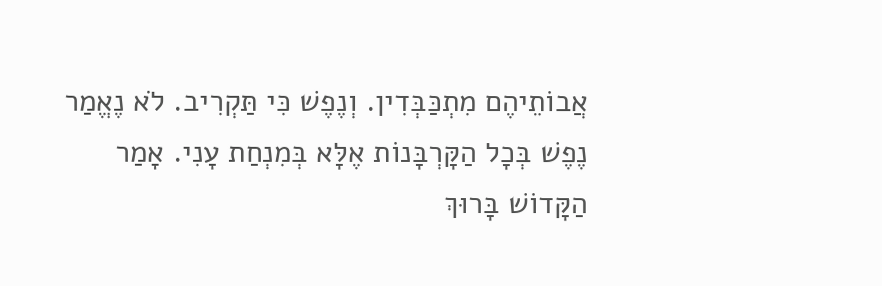אֲבוֹתֵיהֶם מִתְכַּבְּדִין. וְנֶפֶשׁ כִּי תַּקְרִיב. לֹא נֶאֱמַר נֶפֶשׁ בְּכָל הַקָּרְבָּנוֹת אֶלָּא בְּמִנְחַת עָנִי. אָמַר הַקָּדוֹשׁ בָּרוּךְ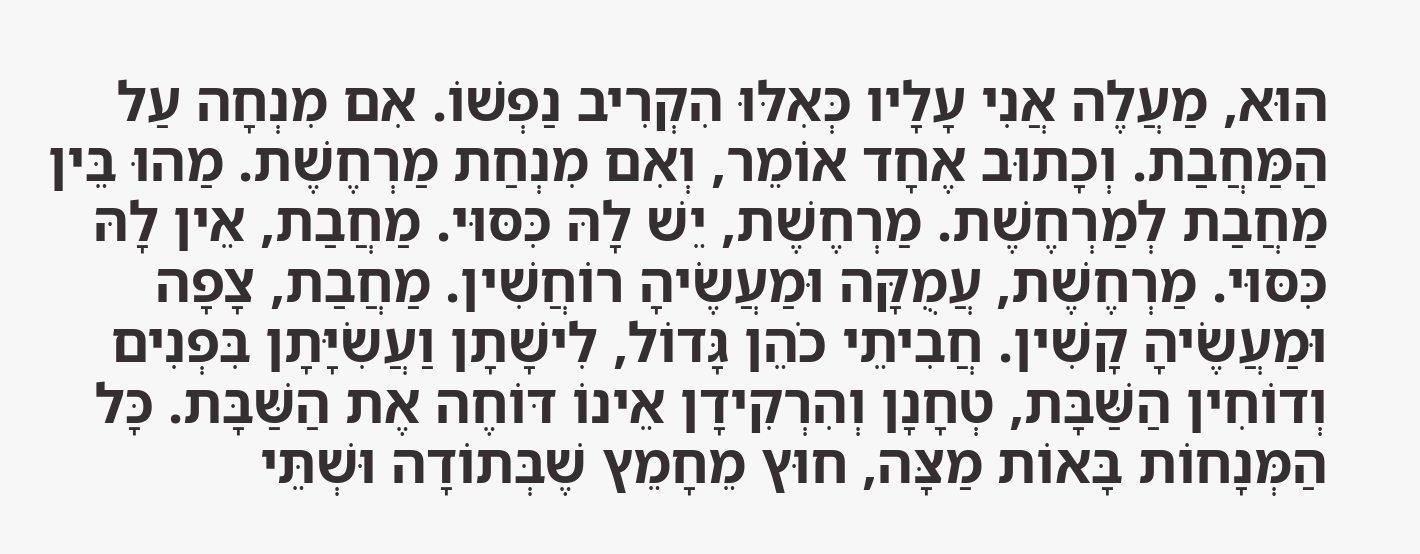הוּא, מַעֲלֶה אֲנִי עָלָיו כְּאִלּוּ הִקְרִיב נַפְשׁוֹ. אִם מִנְחָה עַל הַמַּחֲבַת. וְכָתוּב אֶחָד אוֹמֵר, וְאִם מִנְחַת מַרְחֶשֶׁת. מַהוּ בֵּין מַחֲבַת לְמַרְחֶשֶׁת. מַרְחֶשֶׁת, יֵשׁ לָהּ כִּסּוּי. מַחֲבַת, אֵין לָהּ כִּסּוּי. מַרְחֶשֶׁת, עֲמֻקָּה וּמַעֲשֶׂיהָ רוֹחֲשִׁין. מַחֲבַת, צָפָה וּמַעֲשֶׂיהָ קָשִׁין. חֲבִיתֵי כֹהֵן גָּדוֹל, לִישָׁתָן וַעֲשִׂיָּתָן בִּפְנִים וְדוֹחִין הַשַּׁבָּת, טְחָנָן וְהִרְקִידָן אֵינוֹ דּוֹחֶה אֶת הַשַּׁבָּת. כָּל הַמְּנָחוֹת בָּאוֹת מַצָּה, חוּץ מֵחָמֵץ שֶׁבְּתוֹדָה וּשְׁתֵּי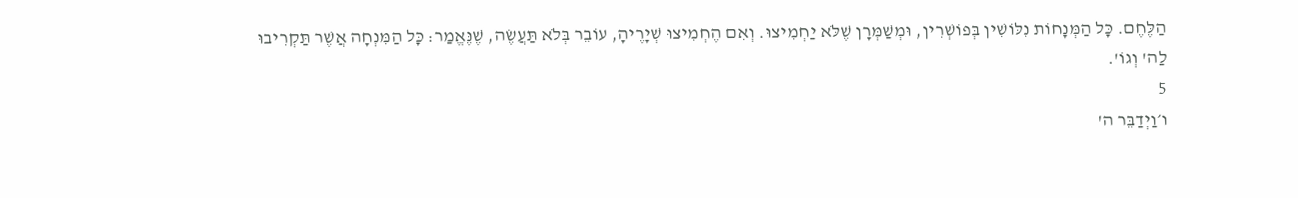הַלֶּחֶם. כָּל הַמְּנָחוֹת נִלּוֹשִׁין בְּפוֹשְׁרִין, וּמְשַׁמְּרָן שֶׁלֹּא יַחְמִיצוּ. וְאִם הֶחְמִיצוּ שְׁיָרֶיהָ, עוֹבֵר בְּלֹא תַּעֲשֶׂה, שֶׁנֶּאֱמַר: כָּל הַמִּנְחָה אֲשֶׁר תַּקְרִיבוּ לַה' וְגוֹ'.
5
ו׳וַיְדַבֵּר ה'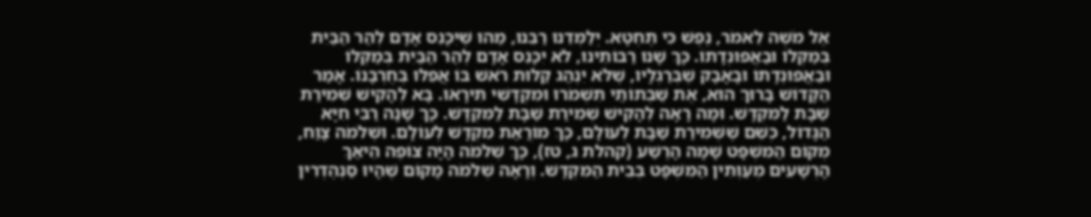אֶל מֹשֶׁה לֵאמֹר, נֶפֶשׁ כִּי תֶּחְטָא. יְלַמְּדֵנוּ רַבֵּנוּ, מַהוּ שֶׁיִּכָּנֵס אָדָם לְהַר הַבַּיִת בְּמַקְּלוֹ וּבַאֲפוּנְדָתוֹ. כָּךְ שָׁנוּ רַבּוֹתֵינוּ, לֹא יִכָּנֵס אָדָם לְהַר הַבַּיִת בְּמַקְּלוֹ וּבַאֲפוּנְדָתוֹ וּבָאָבָק שֶׁבְּרַגְלָיו, שֶׁלֹּא יִנְהַג קַלּוּת רֹאשׁ בּוֹ אֲפִלּוּ בְּחֻרְבָּנוֹ. אָמַר הַקָּדוֹשׁ בָּרוּךְ הוּא, אֶת שַׁבְּתוֹתַי תִּשְׁמֹרוּ וּמִקְדָּשִׁי תִּירָאוּ. בָּא לְהָקִישׁ שְׁמִירַת שַׁבָּת לַמִּקְדָּשׁ. וּמָה רָאָה לְהָקִישׁ שְׁמִירַת שַׁבָּת לַמִּקְדָּשׁ. כָּךְ שָׁנָה רַבִּי חִיָּא הַגָּדוֹל, כְּשֵׁם שֶׁשְּׁמִירַת שַׁבָּת לְעוֹלָם, כָּךְ מוֹרֲאַת מִקְדָּשׁ לְעוֹלָם. וּשְׁלֹמֹה צָוַח, מְקוֹם הַמִּשְׁפָּט שָׁמָּה הָרֶשַׁע (קהלת ג, טז), כָּךְ שְׁלֹמֹה הָיָה צוֹפֶה הֵיאַךְ הָרְשָׁעִים מְעַוְּתִין הַמִּשְׁפָּט בְּבֵית הַמִּקְדָּשׁ. וְרָאָה שְׁלֹמֹה מָקוֹם שֶׁהָיוּ סַנְהֶדְרִין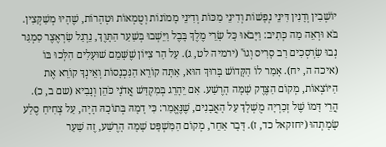יוֹשְׁבִין וְדָנִין דִּינֵי נְפָשׁוֹת וְדִינֵי מַכּוֹת וְדִינֵי מָמוֹנוֹת וְטֻמְאוֹת וּטְהָרוֹת, שֶׁהָיוּ מְשַׁקְּצִין. בֹּא וּרְאֵה מַה כְּתִיב: וַיָּבֹאוּ כָּל שָׂרֵי מֶלֶךְ בָּבֶל וַיֵּשְׁבוּ בְּשַׁעַר הַתָּוֶךְ, נֵרְגַל שַׂרְאֶצֶר סַמְגַּר נְבוּ שַׂרְסְכִים רַב סָרִיס וְגוֹ' (ירמיה לט, ג). עַל הַר צִיּוֹן שֶׁשָּׁמֵם שׁוּעָלִים הִלְּכוּ בּוֹ (איכה ה, יח). אָמַר לוֹ הַקָּדוֹשׁ בָּרוּךְ הוּא, אַתָּה קוֹרֵא הַנִּכְנָסוֹת וְאֵינְךָ קוֹרֵא אֶת הַיּוֹצְאוֹת, מְקוֹם הַצֶּדֶק שָׁמָּה הָרֶשַׁע. אִם יֵהָרֵג בְּמִקְדַּשׁ אֲדֹנָי כֹּהֵן וְנָבִיא (שם ב, כ). הֲרֵי דָּמוֹ שֶׁל זְכַרְיָה מֻשְׁלָךְ עַל הָאֲבָנִים, שֶׁנֶּאֱמַר: כִּי דָמָהּ בְּתוֹכָהּ הָיָה, עַל צְחִיחַ סֶלַע שָׂמָתְהוּ (יחזקאל כד, ז). דָּבָר אַחֵר, מְקוֹם הַמִּשְׁפָּט שָׁמָּה הָרֶשַׁע, זֶה שַׁעַר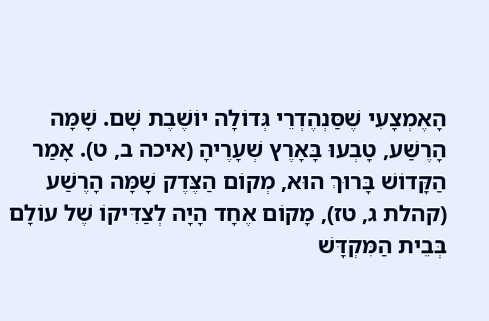הָאֶמְצָעִי שֶׁסַּנְהֶדְרֵי גְּדוֹלָה יוֹשֶׁבֶת שָׁם. שָׁמָּה הָרֶשַׁע, טָבְעוּ בָּאָרֶץ שְׁעָרֶיהָ (איכה ב, ט). אָמַר הַקָּדוֹשׁ בָּרוּךְ הוּא, מְקוֹם הַצֶּדֶק שָׁמָּה הָרֶשַׁע (קהלת ג, טז), מָקוֹם אֶחָד הָיָה לְצַדִּיקוֹ שֶׁל עוֹלָם בְּבֵית הַמִּקְדָּשׁ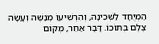הַמְיֻחָד לַשְּׁכִינָה, וְהִרְשִׁיעוֹ מְנַשֶּׁה וְעָשָׂה צֶלֶם בְּתוֹכוֹ. דָּבָר אַחֵר, מְקוֹם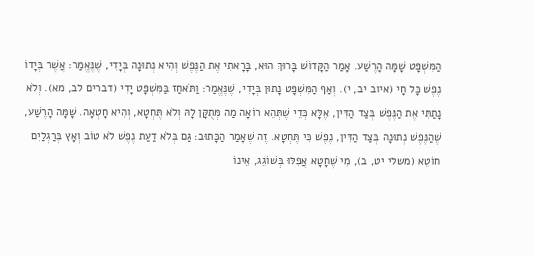הַמִּשְׁפָּט שָׁמָּה הָרֶשַׁע. אָמַר הַקָּדוֹשׁ בָּרוּךְ הוּא, בָּרָאתִי אֶת הַנֶּפֶשׁ וְהִיא נְתוּנָה בְּיָדִי, שֶׁנֶּאֱמַר: אֲשֶׁר בְּיָדוֹ נֶפֶשׁ כָּל חָי (איוב יב, י). וְאַף הַמִּשְׁפָּט נָתוּן בְּיָדִי, שֶׁנֶּאֱמַר: וַתֹּאחַז בַּמִּשְׁפָּט יָדִי (דברים לב, מא). וְלֹא נָתַתִּי אֶת הַנֶּפֶשׁ בְּצַד הַדִּין, אֶלָּא כְּדֵי שֶׁתְּהֵא רוֹאָה מַה מְּתֻקָּן לָהּ וְלֹא תֶּחְטָא, וְהִיא חָטְאָה. שָׁמָּה הָרֶשַׁע, שֶׁהַנֶּפֶשׁ נְתוּנָה בְּצַד הַדִּין, נֶפֶשׁ כִּי תֶּחְטָא. זֶה שֶׁאָמַר הַכָּתוּב: גַּם בְּלֹא דַעַת נֶפֶשׁ לֹא טוֹב וְאָץ בְּרַגְלַיִם חוֹטֵא (משלי יט, ב), מִי שֶׁחָטָא אֲפִלּוּ בְּשׁוֹגֵג, אֵינוֹ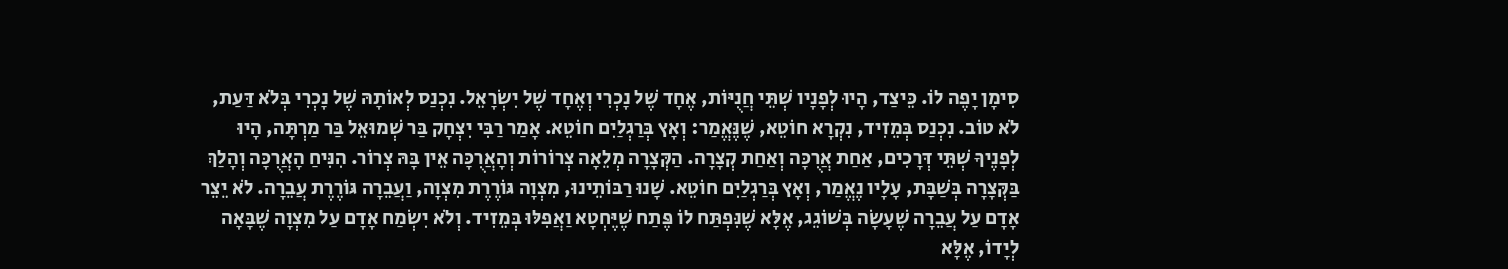סִימָן יָפֶה לוֹ. כֵּיצַד, הָיוּ לְפָנָיו שְׁתֵּי חֲנֻיּוֹת, אֶחָד שֶׁל נָכְרִי וְאֶחָד שֶׁל יִשְׂרָאֵל. נִכְנַס לְאוֹתָהּ שֶׁל נָכְרִי בְּלֹא דַּעַת, לֹא טוֹב. נִכְנַס בְּמֵזִיד, נִקְרָא חוֹטֵא, שֶׁנֶּאֱמַר: וְאָץ בְּרַגְלַיִם חוֹטֵא. אָמַר רַבִּי יִצְחָק בַּר שְׁמוּאֵל בַּר מַרְתָּה, הָיוּ לְפָנֶיךָ שְׁתֵּי דְּרָכִים, אַחַת אֲרֻכָּה וְאַחַת קְצָרָה. הַקְּצָרָה מְלֵאָה צְרוֹרוֹת וְהָאֲרֻכָּה אֵין בָּהּ צְרוֹר. הִנִּיחַ הָאֲרֻכָּה וְהָלַךְ בַּקְּצָרָה בְּשַׁבָּת, עָלָיו נֶאֱמַר, וְאָץ בְּרַגְלַיִם חוֹטֵא. שָׁנוּ רַבּוֹתֵינוּ, מִצְוָה גּוֹרֶרֶת מִצְוָה, וַעֲבֵרָה גּוֹרֶרֶת עֲבֵרָה. לֹא יֵצֵר אָדָם עַל עֲבֵרָה שֶׁעָשָׂה בְּשׁוֹגֵג, אֶלָּא שֶׁנִּפְתַּח לוֹ פֶּתַח שֶׁיֶּחְטָא וַאֲפִלּוּ בְּמֵזִיד. וְלֹא יִשְׂמַח אָדָם עַל מִצְוָה שֶׁבָּאָה לְיָדוֹ, אֶלָּא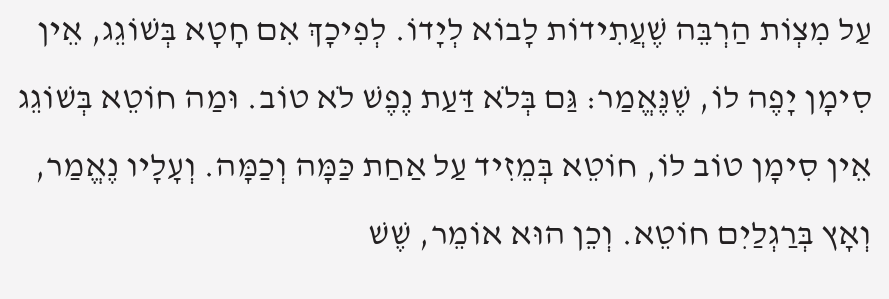עַל מִצְוֹת הַרְבֵּה שֶׁעֲתִידוֹת לָבוֹא לְיָדוֹ. לְפִיכָךְ אִם חָטָא בְּשׁוֹגֵג, אֵין סִימָן יָפֶה לוֹ, שֶׁנֶּאֱמַר: גַּם בְּלֹא דַּעַת נֶפֶשׁ לֹא טוֹב. וּמַה חוֹטֵא בְּשׁוֹגֵג אֵין סִימָן טוֹב לוֹ, חוֹטֵא בְּמֵזִיד עַל אַחַת כַּמָּה וְכַמָּה. וְעָלָיו נֶאֱמַר, וְאָץ בְּרַגְלַיִם חוֹטֵא. וְכֵן הוּא אוֹמֵר, שֶׁשׁ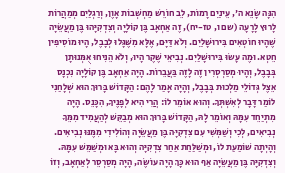הִנָּה שָׂנֵא ה', עֵינַיִם רָמוֹת, לֵב חוֹרֵשׁ מַחְשְׁבוֹת אָוֶן, וְרַגְלַיִם מְמַהֲרוֹת לָרוּץ לָרָעָה (שם ו, טז-יח), זֶה אַחְאָב בֶּן קוֹלָיָה וְצִדְקִיָּהוּ בֶּן מַעֲשֵׂיָה שֶׁהָיוּ חוֹטְאִים בִּירוּשָׁלַיִם. וְלֹא דַּיָּם, אֶלָּא מִשֶּׁגָּלוּ לְבָבֶל, הָיוּ מוֹסִיפִין חֵטְא. וּמֶה עָשׂוּ בִּירוּשָׁלַיִם. נְבִיאֵי שֶׁקֶר הָיוּ, וְלֹא הֵנִיחוּ אֻמְּנוּתָן בְּבָבֶל, וְהָיוּ מְסַרְסְרִין זֶה לָזֶה בַּעֲבֵרוֹת. הָיָה אַחְאָב בֶּן קוֹלָיָה נִכְנָס אֵצֶל גְּדוֹלֵי מַלְכוּת בְּבָבֶל, וְהָיָה אָמַר לָהֶם: הַקָּדוֹשׁ בָּרוּךְ הוּא שְׁלָחַנִי לוֹמַר דָּבָר לְאִשְׁתְּךָ. וְהוּא אוֹמֵר לוֹ: הֲרֵי הִיא לְפָנֶיךָ, הִכָּנֵס. הָיָה מִתְיַחֵד עִמָּהּ וְאוֹמֵר לָהּ, הַקָּדוֹשׁ בָּרוּךְ הוּא מְבַקֵּשׁ לְהַעֲמִיד מִמֵּךָ נְבִיאִים, לְכִי וְשַׁמְּשִׁי עִם צִדְקִיָּה בֶּן מַעֲשֵׂיָה וְהוֹלִידִי מִמֶּנּוּ נְבִיאִים. וְהָיְתָה שׁוֹמַעַת לוֹ, וּמְשַׁלַּחַת אַחַר צִדְקִיָּה וְהוּא בָּא וּמְשַׁמֵּשׁ עִמָּהּ. וְצִדְקִיָּה בֶּן מַעֲשֵׂיָה אַף הוּא כָּךְ הָיָה עוֹשֶׂה, הָיָה מְסַרְסֵר לְאַחְאָב, וְזוֹ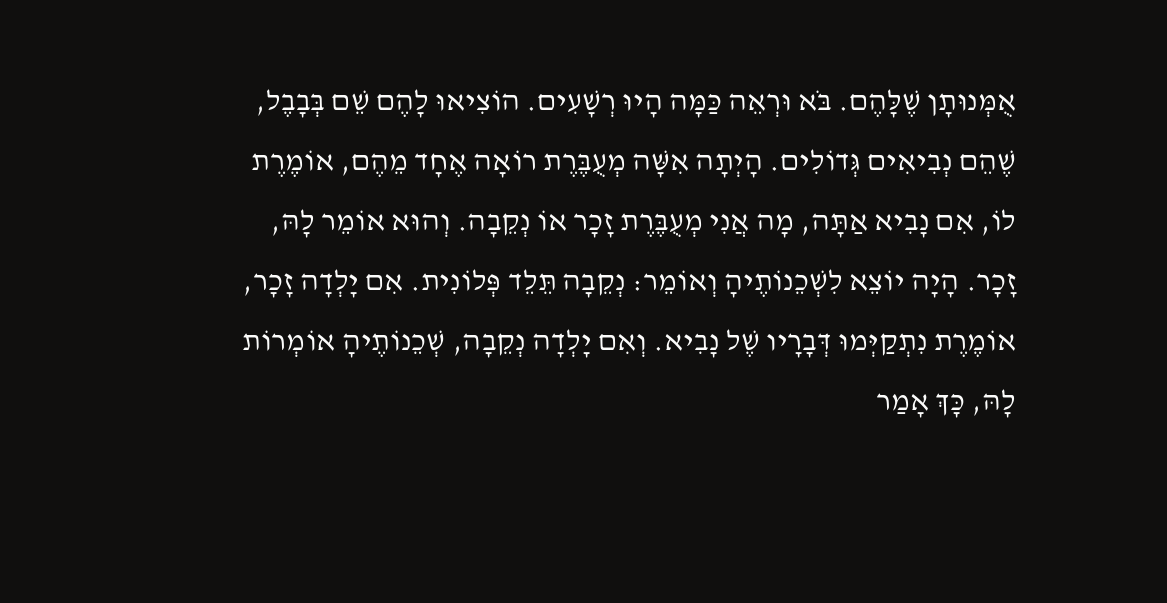אֻמְּנוּתָן שֶׁלָּהֶם. בֹּא וּרְאֵה כַּמָּה הָיוּ רְשָׁעִים. הוֹצִיאוּ לָהֶם שֵׁם בְּבָבֶל, שֶׁהֵם נְבִיאִים גְּדוֹלִים. הָיְתָה אִשָּׁה מְעֻבֶּרֶת רוֹאָה אֶחָד מֵהֶם, אוֹמֶרֶת לוֹ, אִם נָבִיא אַתָּה, מָה אֲנִי מְעֻבֶּרֶת זָכָר אוֹ נְקֵבָה. וְהוּא אוֹמֵר לָהּ, זָכָר. הָיָה יוֹצֵא לִשְׁכֵנוֹתֶיהָ וְאוֹמֵר: נְקֵבָה תֵּלֵד פְּלוֹנִית. אִם יָלְדָה זָכָר, אוֹמֶרֶת נִתְקַיְּמוּ דְּבָרָיו שֶׁל נָבִיא. וְאִם יָלְדָה נְקֵבָה, שְׁכֵנוֹתֶיהָ אוֹמְרוֹת לָהּ, כָּךְ אָמַר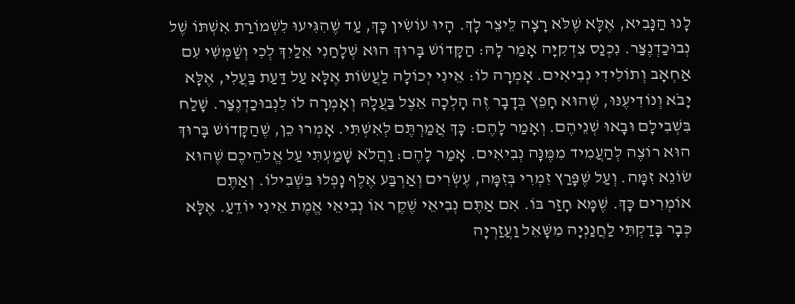לָנוּ הַנָּבִיא, אֶלָּא שֶׁלֹּא רָצָה לֵיצֵר לָךְ. הָיוּ עוֹשִׂין כָּךְ, עַד שֶׁהִגִּיעוּ לִשְׁמוֹרַת אִשְׁתּוֹ שֶׁל נְבוּכַדְנֶצַּר. נִכְנַס צִדְקִיָּה אָמַר לָהּ: הַקָּדוֹשׁ בָּרוּךְ הוּא שְׁלָחַנִי אֵלַיִךְ לְכִי וְשַׁמְּשִׁי עִם אַחְאָב וְתוֹלִידִי נְבִיאִים. אָמְרָה לוֹ: אֵינִי יְכוֹלָה לַעֲשׂוֹת אֶלָּא עַל דַּעַת בַּעֲלִי, אֶלָּא יָבֹא וְנוֹדִיעֶנּוּ, שֶׁהוּא חָפֵץ בְּדָבָר זֶה הָלְכָה אֵצֶל בַּעֲלָהּ וְאָמְרָה לוֹ לִנְבוּכַדְנֶצַּר. שָׁלַח בִּשְׁבִילָם וּבָאוּ שְׁנֵיהֶם. וְאָמַר לָהֶם: כָּךְ אֲמַרְתֶּם לְאִשְׁתִּי. אָמְרוּ כֵן, שֶׁהַקָּדוֹשׁ בָּרוּךְ הוּא רוֹצֶה לְהַעֲמִיד מִמֶּנָּה נְבִיאִים. אָמַר לָהֶם: וַהֲלֹא שָׁמַעְתִּי עַל אֱלֹהֵיכֶם שֶׁהוּא שׂוֹנֵא זִמָּה. וְעַל שֶׁפָּרַץ זִמְרִי בְּזִמָּה, עֶשְׂרִים וְאַרְבַּע אֶלֶף נָפְלוּ בִּשְׁבִילוֹ. וְאַתֶּם אוֹמְרִים כָּךְ. שֶׁמָּא חָזַר בּוֹ. אִם אַתֶּם נְבִיאֵי שֶׁקֶר אוֹ נְבִיאֵי אֱמֶת אֵינִי יוֹדֵעַ. אֶלָּא כְּבָר בָּדַקְתִּי לַחֲנַנְיָה מִשָּׁאֵל וַעֲזַרְיָה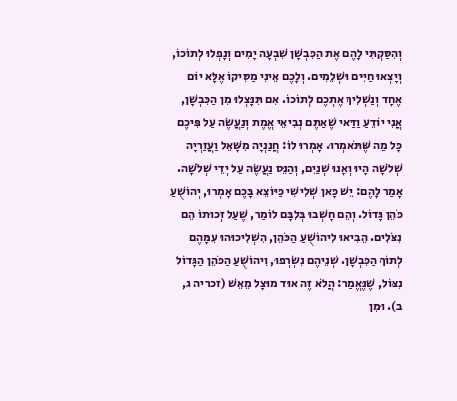וְהִסַּקְתִּי לָהֶם אֶת הַכִּבְשָׁן שִׁבְעָה יָמִים וְנָפְלוּ לְתוֹכוֹ, וְיָצְאוּ חַיִּים וּשְׁלֵמִים. וְלָכֶם אֵינִי מַסִּיקוֹ אֶלָּא יוֹם אֶחָד וְנַשְׁלִיךְ אֶתְכֶם לְתוֹכוֹ. אִם תִּנָּצְלוּ מִן הַכִּבְשָׁן, אֲנִי יוֹדֵעַ וַדַּאי שֶׁאַתֶּם נְבִיאֵי אֱמֶת וְנַעֲשֶׂה עַל פִּיכֶם כָּל מַה שֶּׁתֹּאמְרוּ. אָמְרוּ לוֹ: חֲנַנְיָה מִשָּׁאֵל וַעֲזַרְיָה שְׁלֹשָׁה הָיוּ וְאָנוּ שְׁנַיִם, וְהַנֵּס נַעֲשֶׂה עַל יְדֵי שְׁלֹשָׁה. אָמַר לָהֶם: יֵשׁ כָּאן שְׁלִישִׁי כַּיּוֹצֵא בָּכֶם אָמְרוּ, יְהוֹשֻׁעַ כֹּהֵן גָּדוֹל. וְהֵם חָשְׁבוּ בְּלִבָּם לוֹמַר, שֶׁעַל זְכוּתוֹ הֵם נִצֹּלִים. הֵבִיאוּ לִיהוֹשֻׁעַ הַכֹּהֵן, הִשְׁלִיכוּהוּ עִמָּהֶם לְתוֹךְ הַכִּבְשָׁן. שְׁנֵיהֶם נִשְׂרְפוּ, וִיהוֹשֻׁעַ הַכֹּהֵן הַגָּדוֹל נִצּוֹל, שֶׁנֶּאֱמַר: הֲלֹא זֶה אוּד מוּצָל מֵאֵשׁ (זכריה ג, ב). וּמִן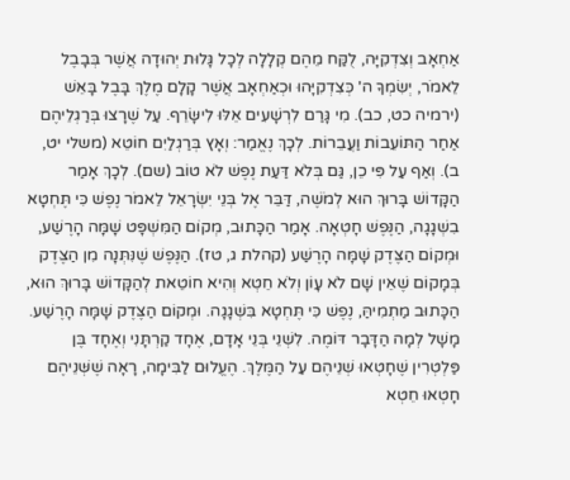אַחְאָב וְצִדְקִיָּה, לֻקַּח מֵהֶם קְלָלָה לְכָל גָּלוּת יְהוּדָה אֲשֶׁר בְּבָבֶל לֵאמֹר, יְשִׂמְךָ ה' כְּצִדְקִיָּהוּ וּכְאַחְאָב אֲשֶׁר קָלָם מֶלֶךְ בָּבֶל בָּאֵשׁ (ירמיה כט, כב). מִי גָּרַם לִרְשָׁעִים אֵלּוּ לִישָּׂרֵף. עַל שֶׁרָצוּ בְּרַגְלֵיהֶם אַחַר הַתּוֹעֵבוֹת וַעֲבֵרוֹת. לְכָךְ נֶאֱמַר: וְאָץ בְּרַגְלַיִם חוֹטֵא (משלי יט, ב). וְאַף עַל פִּי כֵן, גַּם בְּלֹא דַּעַת נֶפֶשׁ לֹא טוֹב (שם). לְכָךְ אָמַר הַקָּדוֹשׁ בָּרוּךְ הוּא לְמֹשֶׁה, דַּבֵּר אֶל בְּנֵי יִשְׂרָאֵל לֵאמֹר נֶפֶשׁ כִּי תֶּחְטָא בִשְׁגָגָה, הַנֶּפֶשׁ חָטְאָה. אָמַר הַכָּתוּב, מְקוֹם הַמִּשְׁפָּט שָׁמָּה הָרֶשַׁע, וּמְקוֹם הַצֶּדֶק שָׁמָּה הָרֶשַׁע (קהלת ג, טז). הַנֶּפֶשׁ שֶׁנִּתְּנָה מִן הַצֶּדֶק בְּמָקוֹם שֶׁאֵין שָׁם לֹא עָוֹן וְלֹא חֵטְא וְהִיא חוֹטֵאת לְהַקָּדוֹשׁ בָּרוּךְ הוּא, הַכָּתוּב מַתְמִיהַּ, נֶפֶשׁ כִּי תֶּחְטָא בִּשְׁגָגָה. וּמְקוֹם הַצֶּדֶק שָׁמָּה הָרֶשַׁע. מָשָׁל לְמָה הַדָּבָר דּוֹמֶה. לִשְׁנֵי בְּנֵי אָדָם, אֶחָד קַרְתָּנִי וְאֶחָד בֶּן פַּלְטְרִין שֶׁחָטְאוּ שְׁנֵיהֶם עַל הַמֶּלֶךְ. הֶעֱלוּם לַבִּימָה, רָאָה שֶׁשְּׁנֵיהֶם חָטְאוּ חֵטְא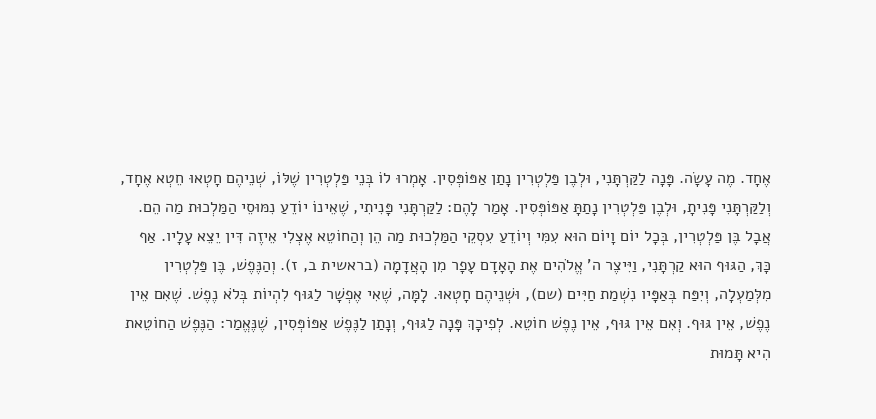אֶחָד. מֶה עָשָׂה. פָּנָה לַקַּרְתָּנִי, וּלְבֶן פַּלְטְרִין נָתַן אַפּוֹפְּסִין. אָמְרוּ לוֹ בְּנֵי פַּלְטְרִין שֶׁלּוֹ, שְׁנֵיהֶם חָטְאוּ חֵטְא אֶחָד, וְלַקַּרְתָּנִי פָּנִיתָ, וּלְבֶן פַּלְטְרִין נָתַתָּ אַפּוֹפְּסִין. אָמַר לָהֶם: לַקַּרְתָּנִי פָּנִיתִי, שֶׁאֵינוֹ יוֹדֵעַ נִמּוּסֵי הַמַּלְכוּת מַה הֵם. אֲבָל בֶּן פַּלְטְרִין, בְּכָל יוֹם וָיוֹם הוּא עִמִּי וְיוֹדֵעַ עִסְקֵי הַמַּלְכוּת מַה הֵן וְהַחוֹטֵא אֶצְלִי אֵיזֶה דִּין יֵצֵא עָלָיו. אַף כָּךְ, הַגּוּף הוּא קַרְתָּנִי, וַיִּיצֶר ה' אֱלֹהִים אֶת הָאָדָם עָפָר מִן הָאֲדָמָה (בראשית ב, ז). וְהַנֶּפֶשׁ, בֶּן פַּלְטְרִין מִלְּמַעְלָה, וְיִפַּח בְּאַפָּיו נִשְׁמַת חַיִּים (שם), וּשְׁנֵיהֶם חָטְאוּ. לָמָּה, שֶׁאִי אֶפְשָׁר לַגּוּף לִהְיוֹת בְּלֹא נֶפֶשׁ. שֶׁאִם אֵין נֶפֶשׁ, אֵין גּוּף. וְאִם אֵין גּוּף, אֵין נֶפֶשׁ חוֹטֵא. לְפִיכָךְ פָּנָה לַגּוּף, וְנָתַן לַנֶּפֶשׁ אַפּוֹפְּסִין, שֶׁנֶּאֱמַר: הַנֶּפֶשׁ הַחוֹטֵאת הִיא תָּמוּת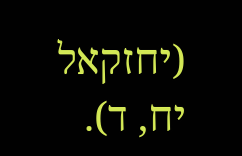(יחזקאל יח, ד).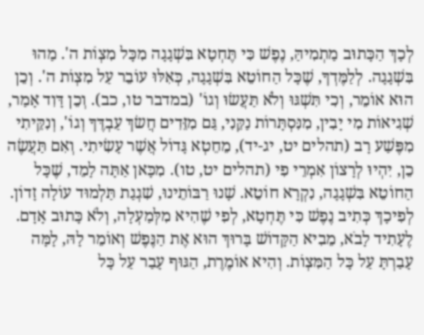לְכָךְ הַכָּתוּב מַתְמִיהַּ, נֶפֶשׁ כִּי תֶּחְטָא בִּשְׁגָגָה מִכָּל מִצְוֹת ה'. מַהוּ בִּשְׁגָגָה. לְלַמֶּדְךָ, שֶׁכָּל הַחוֹטֵא בִּשְׁגָגָה, כְּאִלּוּ עוֹבֵר עַל מִצְוֹת ה'. וְכֵן הוּא אוֹמֵר, וְכִי תִּשְׁגּוּ וְלֹא תַּעֲשׂוּ וְגוֹ' (במדבר טו, כב). וְכֵן דָּוִד אָמַר, שְׁגִיאוֹת מִי יָבִין, מִנִּסְתָּרוֹת נַקֵּנִי, גַּם מִזֵּדִים חֲשׂךְ עַבְדֶּךָ וְגוֹ', וְנִקֵּיתִי מִפֶּשַׁע רָב (תהלים יט, יג-יד), מֵחֵטְא גָּדוֹל אֲשֶׁר עָשִׂיתִי. וְאִם תַּעֲשֶׂה כֵן, יִהְיוּ לְרָצוֹן אִמְרֵי פִי (תהלים יט, טו). מִכָּאן אַתָּה לָמֵד, שֶׁכָּל הַחוֹטֵא בִּשְׁגָגָה, נִקְרָא חוֹטֵא. שָׁנוּ רַבּוֹתֵינוּ, שִׁגְגַת תַּלְמוּד עוֹלָה זָדוֹן. לְפִיכָךְ כְּתִיב נֶפֶשׁ כִּי תֶּחְטָא, לְפִי שֶׁהִיא מִלְּמַעְלָה, וְלֹא כָּתוּב אָדָם. לֶעָתִיד לָבֹא, מֵבִיא הַקָּדוֹשׁ בָּרוּךְ הוּא אֶת הַנֶּפֶשׁ וְאוֹמֵר לָהּ, לָמָּה עָבַרְתָּ עַל כָּל הַמִּצְוֹת. וְהִיא אוֹמֶרֶת, הַגּוּף עָבַר עַל כָּל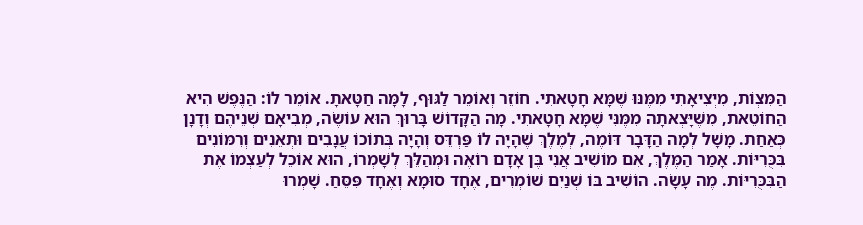הַמִּצְוֹת, מִיְצִיאָתִי מִמֶּנּוּ שֶׁמָּא חָטָאתִי. חוֹזֵר וְאוֹמֵר לַגּוּף, לָמָּה חַטָּאתָ. אוֹמֵר לוֹ: הַנֶּפֶשׁ הִיא הַחוֹטֵאת, מִשֶּׁיָּצְאתָה מִמֶּנִּי שֶׁמָּא חָטָאתִי. מָה הַקָּדוֹשׁ בָּרוּךְ הוּא עוֹשֶׂה, מְבִיאָם שְׁנֵיהֶם וְדָנָן כְּאַחַת. מָשָׁל לְמָה הַדָּבָר דּוֹמֶה, לְמֶלֶךְ שֶׁהָיָה לוֹ פַּרְדֵּס וְהָיָה בְּתוֹכוֹ עֲנָבִים וּתְאֵנִים וְרִמּוֹנִים בִּכֻּרִיּוֹת. אָמַר הַמֶּלֶךְ, אִם מוֹשִׁיב אֲנִי בֶּן אָדָם רוֹאֶה וּמְהַלֵּךְ לְשָׁמְרוֹ, הוּא אוֹכֵל לְעַצְמוֹ אֶת הַבִּכֻּרִיּוֹת. מֶה עָשָׂה. הוֹשִׁיב בּוֹ שְׁנַיִם שׁוֹמְרִים, אֶחָד סוּמָא וְאֶחָד פִּסֵּחַ. שָׁמְרוּ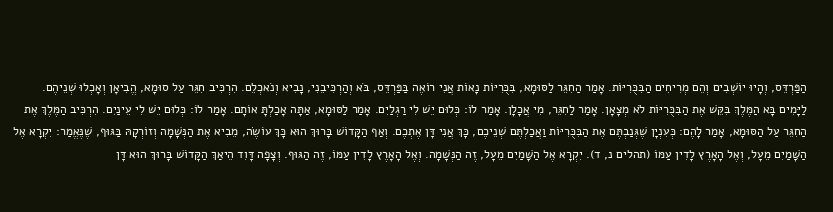הַפַּרְדֵּס, וְהָיוּ יוֹשְׁבִים וְהֵם מְרִיחִים הַבִּכֻּרִיּוֹת. אָמַר הַחִגֵּר לַסּוּמָא, בִּכֻּרִיּוֹת נָאוֹת אֲנִי רוֹאֶה בַּפַּרְדֵּס, בֹּא וְהַרְכִּיבֵנִי, נָבִיא וְנֹאכְלֵם. הִרְכִּיב חִגֵּר עַל סוּמָא, הֱבִיאָן וְאָכְלוּ שְׁנֵיהֶם. לַיָּמִים בָּא הַמֶּלֶךְ בִּקֵּשׁ אֶת הַבִּכֻּרִיּוֹת לֹא מְצָאָן. אָמַר לַחִגֵּר, מִי אֲכָלָן. אָמַר לוֹ: כְּלוּם יֵשׁ לִי רַגְלַיִם. אָמַר לַסּוּמָא, אַתָּה אָכַלְתָּ אוֹתָם. אָמַר לוֹ: כְּלוּם יֵשׁ לִי עֵינַיִם. הִרְכִּיב הַמֶּלֶךְ אֶת הַחִגֵּר עַל הַסּוּמָא, אָמַר לָהֶם: כְּעִנְיָן שֶׁגְּנַבְתֶּם אֶת הַבִּכֻּרִיּוֹת וַאֲכַלְתֶּם שְׁנֵיכֶם, כָּךְ אֲנִי דָּן אֶתְכֶם. וְאַף הַקָּדוֹשׁ בָּרוּךְ הוּא כָּךְ עוֹשֶׂה, מֵבִיא אֶת הַנְּשָׁמָה וְזוֹרְקָהּ בַּגּוּף, שֶׁנֶּאֱמַר: יִקְרָא אֶל הַשָּׁמַיִם מֵעָל, וְאֶל הָאָרֶץ לָדִין עַמּוֹ (תהלים נ, ד). יִקְרָא אֶל הַשָּׁמַיִם מֵעָל, זֶה הַנְּשָׁמָה. וְאֶל הָאָרֶץ לָדִין עַמּוֹ, זֶה הַגּוּף. וְצָפָה דָּוִד הֵיאַךְ הַקָּדוֹשׁ בָּרוּךְ הוּא דָּן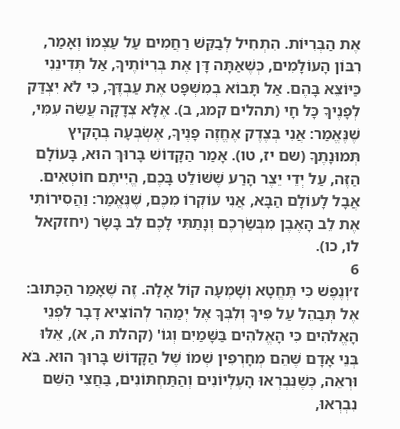אֶת הַבְּרִיּוֹת. הִתְחִיל לְבַקֵּשׁ רַחֲמִים עַל עַצְמוֹ וְאָמַר, רִבּוֹן הָעוֹלָמִים, כְּשֶׁאַתָּה דָּן אֶת בְּרִיּוֹתֶיךָ, אַל תְּדִינֵנִי כַּיּוֹצֵא בָּהֶם. אַל תָּבוֹא בְמִשְׁפָּט אֶת עַבְדֶּךָ, כִּי לֹא יִצְדַּק לְפָנֶיךָ כָּל חָי (תהלים קמג, ב). אֶלָּא צְדָקָה עֲשֵׂה עִמִּי, שֶׁנֶּאֱמַר: אֲנִי בְּצֶדֶק אֶחֱזֶה פָנֶיךָ, אֶשְׂבְּעָה בְהָקִיץ תְּמוּנָתֶךָ (שם יז, טו). אָמַר הַקָּדוֹשׁ בָּרוּךְ הוּא, בָּעוֹלָם הַזֶּה, עַל יְדֵי יֵצֶר הָרַע שֶׁשּׁוֹלֵט בָּכֶם, הֱיִיתֶם חוֹטְאִים. אֲבָל לָעוֹלָם הַבָּא, אֲנִי עוֹקְרוֹ מִכֶּם, שֶׁנֶּאֱמַר: וַהֲסִירוֹתִי אֶת לֵב הָאֶבֶן מִבְּשַׂרְכֶם וְנָתַתִּי לָכֶם לֵב בָּשָׂר (יחזקאל לו, כו).
6
ז׳וְנֶפֶשׁ כִּי תֶּחֱטָא וְשָׁמְעָה קוֹל אָלָה. זֶה שֶׁאָמַר הַכָּתוּב: אֶל תְּבַהֵל עַל פִּיךָ וְלִבְּךָ אֶל יְמַהֵר לְהוֹצִיא דָבָר לִפְנֵי הָאֱלֹהִים כִּי הָאֱלֹהִים בַּשָּׁמַיִם וְגוֹ' (קהלת ה, א), אֵלּוּ בְּנֵי אָדָם שֶׁהֵם מְחָרְפִין שְׁמוֹ שֶׁל הַקָּדוֹשׁ בָּרוּךְ הוּא. בֹּא וּרְאֵה, כְּשֶׁנִּבְרְאוּ הָעֶלְיוֹנִים וְהַתַּחְתּוֹנִים, בַּחֲצִי הַשֵּׁם נִבְרְאוּ,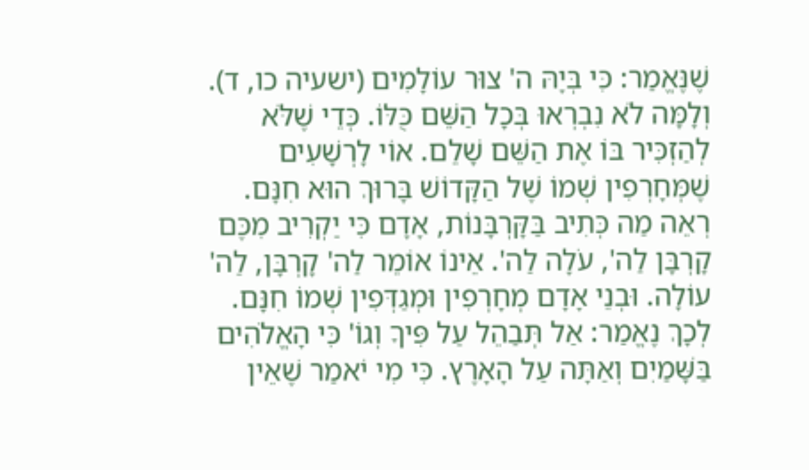שֶׁנֶּאֱמַר: כִּי בְּיָהּ ה' צוּר עוֹלָמִים (ישעיה כו, ד). וְלָמָּה לֹא נִבְרְאוּ בְּכָל הַשֵּׁם כֻּלּוֹ. כְּדֵי שֶׁלֹּא לְהַזְכִּיר בּוֹ אֶת הַשֵּׁם שָׁלֵם. אוֹי לָרְשָׁעִים שֶׁמְּחָרְפִין שְׁמוֹ שֶׁל הַקָּדוֹשׁ בָּרוּךְ הוּא חִנָּם. רְאֵה מַה כְּתִיב בַּקָּרְבָּנוֹת, אָדָם כִּי יַקְרִיב מִכֶּם קָרְבָּן לַה', עֹלָה לַה'. אֵינוֹ אוֹמֵר לַה' קָרְבָּן, לַה' עוֹלָה. וּבְנֵי אָדָם מְחָרְפִין וּמְגַדְּפִין שְׁמוֹ חִנָּם. לְכָךְ נֶאֱמַר: אַל תְּבַהֵל עַל פִּיךָ וְגוֹ' כִּי הָאֱלֹהִים בַּשָּׁמַיִם וְאַתָּה עַל הָאָרֶץ. כִּי מִי יֹאמַר שֶׁאֵין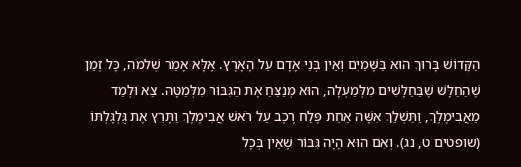הַקָּדוֹשׁ בָּרוּךְ הוּא בַּשָּׁמַיִם וְאֵין בְּנֵי אָדָם עַל הָאָרֶץ. אֶלָּא אָמַר שְׁלֹמֹה, כָּל זְמַן שֶׁהַחַלָּשׁ שֶׁבַּחַלָּשִׁים מִלְּמַעְלָה, הוּא מְנַצֵּחַ אֶת הַגִּבּוֹר מִלְּמַטָּה. צֵא וּלְמַד מֵאֲבִימֶלֶךְ, וַתַּשְׁלֵךְ אִשָּׁה אַחַת פֶּלַח רֶכֶב עַל רֹאשׁ אֲבִימֶלֶךְ וַתָּרִץ אֶת גֻּלְגָּלְתּוֹ (שופטים ט, נג). וְאִם הוּא הָיָה גִּבּוֹר שֶׁאֵין בְּכָל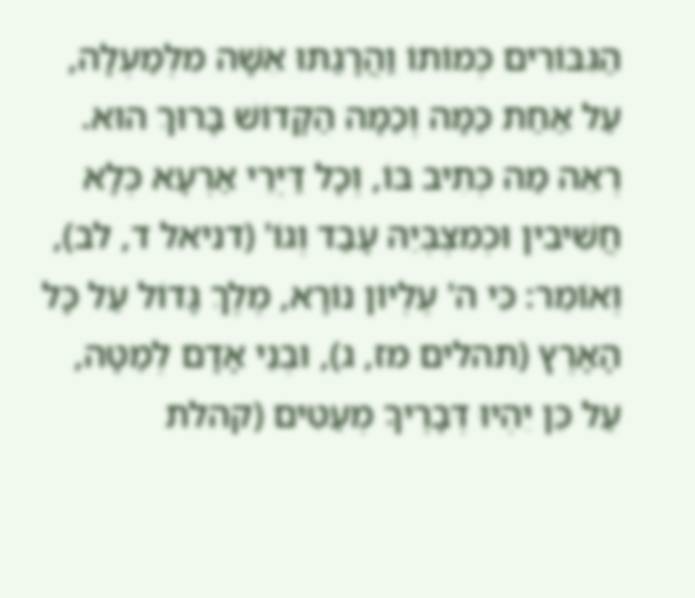הַגִּבּוֹרִים כְּמוֹתוֹ וַהֲרָגַתּוּ אִשָּׁה מִלְּמַעְלָה, עַל אַחַת כַּמָּה וְכַמָּה הַקָּדוֹשׁ בָּרוּךְ הוּא. רְאֵה מַה כְּתִיב בּוֹ, וְכָל דַּיְּרֵי אַרְעָא כְּלָא חֲשִׁיבִין וּכְמִצְבְּיֵהּ עָבַד וְגוֹ' (דניאל ד, לב), וְאוֹמֵר: כִּי ה' עֶלְיוֹן נוֹרָא, מֶלֶךְ גָּדוֹל עַל כָּל הָאָרֶץ (תהלים מז, ג), וּבְנֵי אָדָם לְמַטָּה, עַל כֵּן יִהְיוּ דְּבָרֶיךָ מְעַטִּים (קהלת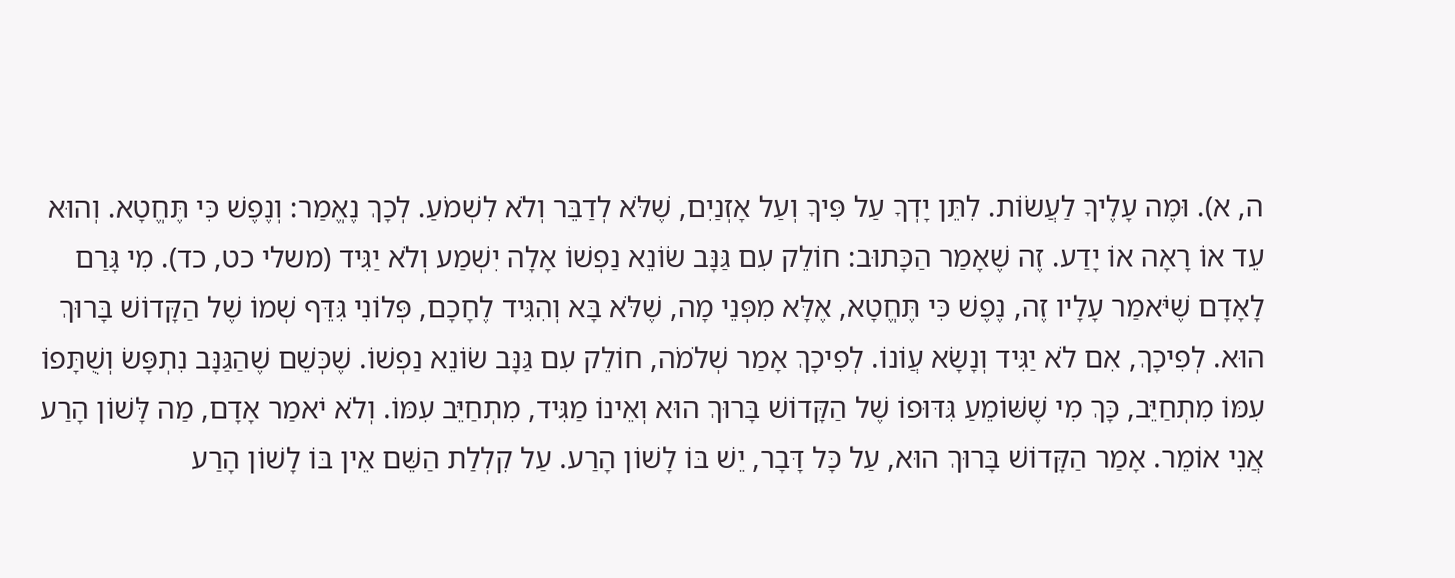ה, א). וּמֶה עָלֶיךָ לַעֲשׂוֹת. לִתֵּן יָדְךָ עַל פִּיךָ וְעַל אָזְנַיִם, שֶׁלֹּא לְדַבֵּר וְלֹא לִשְׁמֹעַ. לְכָךְ נֶאֱמַר: וְנֶפֶשׁ כִּי תֶּחֱטָא. וְהוּא עֵד אוֹ רָאָה אוֹ יָדַע. זֶה שֶׁאָמַר הַכָּתוּב: חוֹלֵק עִם גַּנָּב שׂוֹנֵא נַפְשׁוֹ אָלָה יִשְׁמַע וְלֹא יַגִּיד (משלי כט, כד). מִי גָּרַם לָאָדָם שֶׁיֹּאמַר עָלָיו זֶה, נֶפֶשׁ כִּי תֶּחֱטָא, אֶלָּא מִפְּנֵי מָה, שֶׁלֹּא בָּא וְהִגִּיד לֶחָכָם, פְּלוֹנִי גִּדֵּף שְׁמוֹ שֶׁל הַקָּדוֹשׁ בָּרוּךְ הוּא. לְפִיכָךְ, אִם לֹא יַגִּיד וְנָשָׂא עֲוֹנוֹ. לְפִיכָךְ אָמַר שְׁלֹמֹה, חוֹלֵק עִם גַּנָּב שׂוֹנֵא נַפְשׁוֹ. שֶׁכְּשֵׁם שֶׁהַגַּנָּב נִתְפָּשׂ וְשֻׁתָּפוֹ עִמּוֹ מִתְחַיֵּב, כָּךְ מִי שֶׁשּׁוֹמֵעַ גִּדּוּפוֹ שֶׁל הַקָּדוֹשׁ בָּרוּךְ הוּא וְאֵינוֹ מַגִּיד, מִתְחַיֵּב עִמּוֹ. וְלֹא יֹאמַר אָדָם, מַה לָּשׁוֹן הָרַע אֲנִי אוֹמֵר. אָמַר הַקָּדוֹשׁ בָּרוּךְ הוּא, עַל כָּל דָּבָר, יֵשׁ בּוֹ לָשׁוֹן הָרַע. עַל קִלְלַת הַשֵּׁם אֵין בּוֹ לָשׁוֹן הָרַע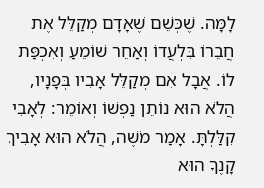לָמָּה. שֶׁכְּשֵׁם שֶׁאָדָם מְקַלֵּל אֶת חֲבֵרוֹ בִּלְעֲדוֹ וְאַחֵר שׁוֹמֵעַ וְאִכְפַּת לוֹ. אֲבָל אִם מְקַלֵּל אָבִיו בְּפָנָיו, הֲלֹא הוּא נוֹתֵן נַפְשׁוֹ וְאוֹמֵר: לְאָבִי קִלַּלְתָּ. אָמַר מֹשֶׁה, הֲלֹא הוּא אָבִיךְ קָנֶךָ הוּא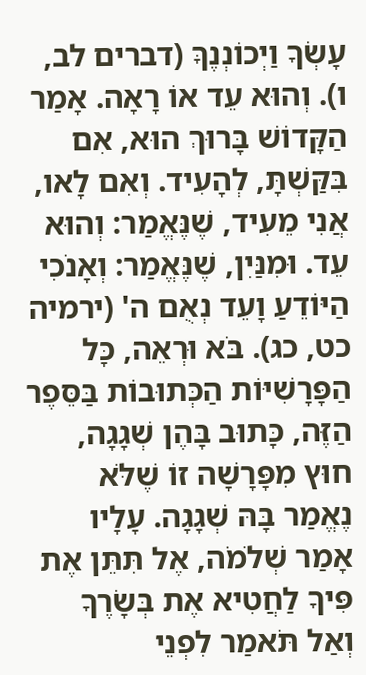עָשְׂךָ וַיְכוֹנְנֶךָּ (דברים לב, ו). וְהוּא עֵד אוֹ רָאָה. אָמַר הַקָּדוֹשׁ בָּרוּךְ הוּא, אִם בִּקַּשְׁתָּ, לְהָעִיד. וְאִם לָאו, אֲנִי מֵעִיד, שֶׁנֶּאֱמַר: וְהוּא עֵד. וּמִנַּיִן, שֶׁנֶּאֱמַר: וְאָנֹכִי הַיּוֹדֵעַ וָעֵד נְאֻם ה' (ירמיה כט, כג). בֹּא וּרְאֵה, כָּל הַפָּרָשִׁיּוֹת הַכְּתוּבוֹת בַּסֵּפֶר הַזֶּה, כָּתוּב בָּהֶן שְׁגָגָה, חוּץ מִפָּרָשָׁה זוֹ שֶׁלֹּא נֶאֱמַר בָּהּ שְׁגָגָה. עָלָיו אָמַר שְׁלֹמֹה, אֶל תִּתֵּן אֶת פִּיךָ לַחֲטִיא אֶת בְּשָׂרֶךָ וְאַל תֹּאמַר לִפְנֵי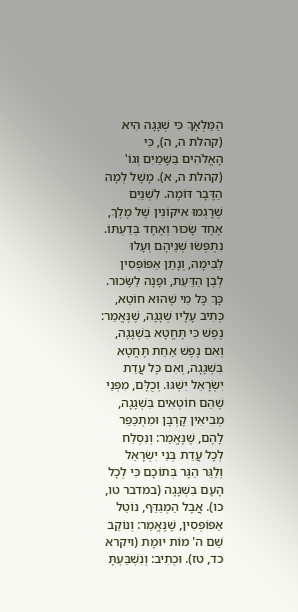הַמַּלְאָךְ כִּי שְׁגָגָה הִיא (קהלת ה, ה), כִּי הָאֱלֹהִים בַּשָּׁמַיִם וְגוֹ' (קהלת ה, א). מָשָׁל לְמָה הַדָּבָר דּוֹמֶה. לִשְׁנַיִם שֶׁרָגְמוּ אִיקּוֹנִין שֶׁל מֶלֶךְ, אֶחָד שָׂכוּר וְאֶחָד בְּדַעְתּוֹ. נִתְפְּשׂוּ שְׁנֵיהֶם וְעָלוּ לַבִּימָה, וְנָתַן אַפּוֹפְּסִין לְבֶן הַדַּעַת, וּפָנָה לַשָּׂכוּר. כָּךְ כָּל מִי שֶׁהוּא חוֹטֵא, כְּתִיב עָלָיו שְׁגָגָה, שֶׁנֶּאֱמַר: נֶפֶשׁ כִּי תֶּחֱטָא בִּשְׁגָגָה, וְאִם נֶפֶשׁ אַחַת תֶּחֱטָא בִּשְׁגָגָה, וְאִם כָּל עֲדַת יִשְׂרָאֵל יִשְׁגּוּ. וְכֻלָּם, מִפְּנֵי שֶׁהֵם חוֹטְאִים בִּשְׁגָגָה, מְבִיאִין קָרְבָּן וּמִתְכַּפֵּר לָהֶם, שֶׁנֶּאֱמַר: וְנִסְלַח לְכָל עֲדַת בְּנֵי יִשְׂרָאֵל וְלַגֵּר הַגָּר בְּתוֹכָם כִּי לְכָל הָעָם בִּשְׁגָגָה (במדבר טו, כו). אֲבָל הַמְגַדֵּף, נוֹטֵל אַפּוֹפְּסִין, שֶׁנֶּאֱמַר: וְנוֹקֵב שֵׁם ה' מוֹת יוּמָת (ויקרא כד, טז). וּכְתִיב: וְנִשְׁבַּעְתָּ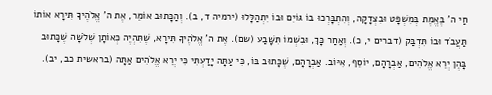חַי ה' בֶּאֱמֶת בְּמִשְׁפָּט וּבִצְדָקָה, וְהִתְבָּרְכוּ בוֹ גּוֹיִם וּבוֹ יִתְהַלָּלוּ (ירמיה ד, ב). וְהַכָּתוּב אוֹמֵר, אֶת ה' אֱלֹהֶיךָ תִּירָא אוֹתוֹ תַּעֲבֹד וּבוֹ תִּדְבַּק (דברים י, כ). וְאַחַר כָּךְ, וּבִשְׁמוֹ תִּשָּׁבַע (שם). אֶת ה' אֱלֹהֶיךָ תִּירָא, שֶׁתִּהְיֶה כְּאוֹתָן שְׁלֹשָׁה שֶׁכָּתוּב בָּהֶן יְרֵא אֱלֹהִים, אַבְרָהָם, יוֹסֵף, אִיּוֹב. אַבְרָהָם, שֶׁכָּתוּב בּוֹ, כִּי עַתָּה יָדַעְתִּי כִּי יְרֵא אֱלֹהִים אַתָּה (בראשית כב, יב).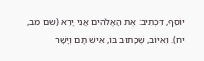יוֹסֵף, דִּכְתִיב: אֶת הָאֱלֹהִים אֲנִי יָרֵא (שם מב, יח). וְאִיּוֹב, שֶׁכָּתוּב בּוֹ, אִישׁ תָּם וְיָשָׁר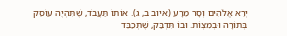יְרֵא אֱלֹהִים וְסָר מֵרָע (איוב ב, ג). אוֹתוֹ תַּעֲבֹד, שֶׁתִּהְיֶה עוֹסֵק בְּתוֹרָה וּבְמִצְוֹת. וּבוֹ תִּדְבַּק, שֶׁתְּכַבֵּד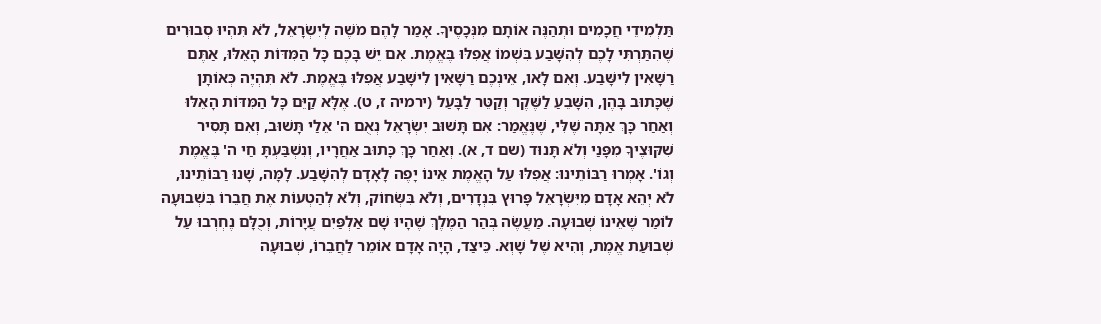תַּלְמִידֵי חֲכָמִים וּתְהַנֶּה אוֹתָם מִנְּכָסֶיךָ. אָמַר לָהֶם מֹשֶׁה לְיִשְׂרָאֵל, לֹא תִּהְיוּ סְבוּרִים שֶׁהִתַּרְתִּי לָכֶם לְהִשָּׁבַע בִּשְׁמוֹ אֲפִלּוּ בֶּאֱמֶת. אִם יֵשׁ בָּכֶם כָּל הַמִּדּוֹת הָאֵלּוּ, אַתֶּם רַשָּׁאִין לִישָּׁבַע. וְאִם לָאו, אֵינְכֶם רַשָּׁאִין לִישָּׁבַע אֲפִלּוּ בֶּאֱמֶת. לֹא תִּהְיֶה כְּאוֹתָן שֶׁכָּתוּב בָּהֶן, הִשָּׁבֵעַ לַשֶּׁקֶר וְקַטֵּר לַבָּעַל (ירמיה ז, ט). אֶלָּא קַיֵּם כָּל הַמִּדּוֹת הָאֵלּוּ וְאַחַר כָּךְ אַתָּה שֶׁלִּי, שֶׁנֶּאֱמַר: אִם תָּשׁוּב יִשְׂרָאֵל נְאֻם ה' אֵלַי תָּשׁוּב, וְאִם תָּסִיר שִׁקּוּצֶיךָ מִפָּנַי וְלֹא תָּנוּד (שם ד, א). וְאַחַר כָּךְ כָּתוּב אַחֲרָיו, וְנִשְׁבַּעְתָּ חַי ה' בֶּאֱמֶת וְגוֹ'. אָמְרוּ רַבּוֹתֵינוּ: אֲפִלּוּ עַל הָאֱמֶת אֵינוֹ יָפֶה לָאָדָם לְהִשָּׁבַע. לָמָּה, שָׁנוּ רַבּוֹתֵינוּ, לֹא יְהֵא אָדָם מִיִּשְׂרָאֵל פָּרוּץ בִּנְדָרִים, וְלֹא בִּשְּׂחוֹק, וְלֹא לְהַטְעוֹת אֶת חֲבֵרוֹ בִּשְׁבוּעָה לוֹמַר שֶׁאֵינוֹ שְׁבוּעָה. מַעֲשֶׂה בְּהַר הַמֶּלֶךְ שֶׁהָיוּ שָׁם אַלְפַּיִם עֲיָרוֹת, וְכֻלָּם נֶחְרְבוּ עַל שְׁבוּעַת אֱמֶת, וְהִיא שֶׁל שָׁוְא. כֵּיצַד, הָיָה אָדָם אוֹמֵר לַחֲבֵרוֹ, שְׁבוּעָה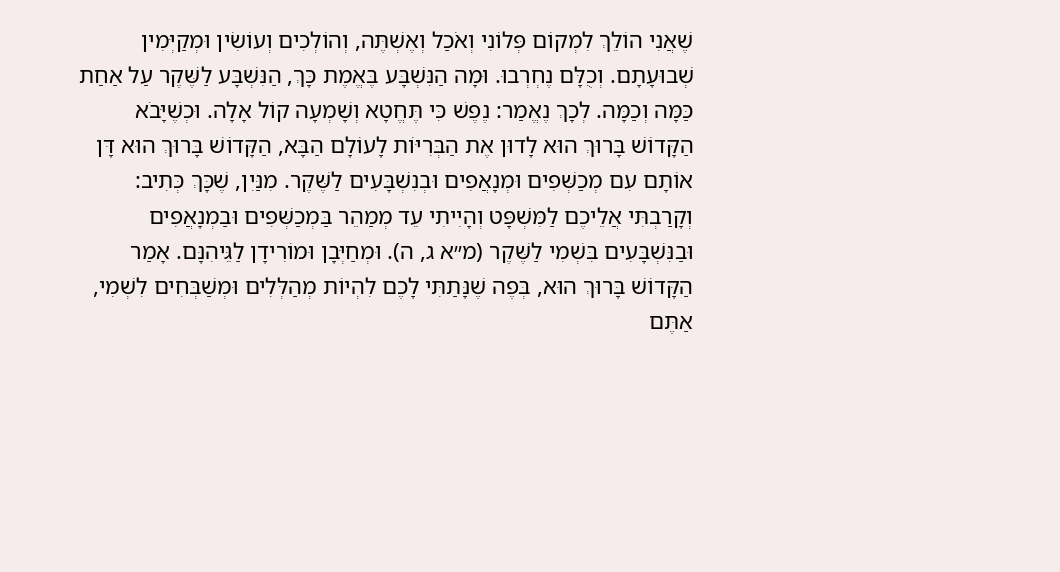שֶׁאֲנִי הוֹלֵךְ לִמְקוֹם פְּלוֹנִי וְאֹכַל וְאֶשְׁתֶּה, וְהוֹלְכִים וְעוֹשִׂין וּמְקַיְּמִין שְׁבוּעָתָם. וְכֻלָּם נֶחְרְבוּ. וּמָה הַנִּשְׁבָּע בֶּאֱמֶת כָּךְ, הַנִּשְׁבָּע לַשֶּׁקֶר עַל אַחַת כַּמָּה וְכַמָּה. לְכָךְ נֶאֱמַר: נֶפֶשׁ כִּי תֶּחֱטָא וְשָׁמְעָה קוֹל אָלָה. וּכְשֶׁיָּבֹא הַקָּדוֹשׁ בָּרוּךְ הוּא לָדוּן אֶת הַבְּרִיּוֹת לָעוֹלָם הַבָּא, הַקָּדוֹשׁ בָּרוּךְ הוּא דָּן אוֹתָם עִם מְכַשְּׁפִים וּמְנָאֲפִים וּבְנִשְׁבָּעִים לַשֶּׁקֶר. מִנַּיִן, שֶׁכָּךְ כְּתִיב: וְקָרַבְתִּי אֲלֵיכֶם לַמִּשְׁפָּט וְהָיִיתִי עֵד מְמַהֵר בַּמְכַשְּׁפִים וּבַמְנָאֲפִים וּבַנִּשְׁבָּעִים בִּשְׁמִי לַשֶּׁקֶר (מ״א ג, ה). וּמְחַיְּבָן וּמוֹרִידָן לַגֵּיהִנָּם. אָמַר הַקָּדוֹשׁ בָּרוּךְ הוּא, בְּפֶה שֶׁנָּתַתִּי לָכֶם לִהְיוֹת מְהַלְּלִים וּמְשַׁבְּחִים לִשְׁמִי, אַתֶּם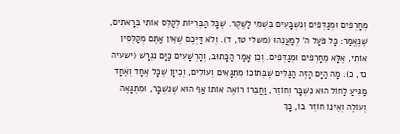מְחָרְפִים וּמְגַדְּפִים וְנִשְׁבָּעִים בִּשְׁמִי לַשֶּׁקֶר. שֶׁכָּל הַבְּרִיּוֹת לְקַלֵּס אוֹתִי בְּרָאתִים, שֶׁנֶּאֱמַר: כָּל פֹּעַל ה' לְמַעֲנֵהוּ (משלי טז, ד). וְלֹא דַּיְּכֶם שֶׁאֵין אַתֶּם מְקַלְּסִין אוֹתִי, אֶלָּא מֵחָרְפִים וּמְגַדְּפִים. וְכֵן אָמַר הַכָּתוּב, וְהָרְשָׁעִים כַּיָּם נִגְרָשׁ (ישעיה נז, כ). מָה הַיָּם הַזֶּה הַגַּלִּים שֶׁבְּתוֹכוֹ מִתְגָּאִים וְעוֹלִים, וְכֵיוָן שֶׁכָּל אֶחָד וְאֶחָד מַגִּיעַ לַחוֹל הוּא נִשְׁבָּר וְחוֹזֵר, וַחֲבֵרוֹ רוֹאֶה אוֹתוֹ אַף הוּא שֶׁנִּשְׁבָּר, וּמִתְגָּאֶה וְעוֹלֶה וְאֵינוֹ חוֹזֵר בּוֹ, כָּךְ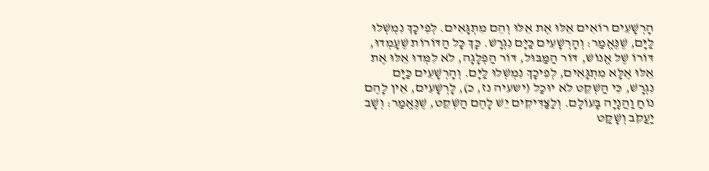הָרְשָׁעִים רוֹאִים אֵלּוּ אֶת אֵלּוּ וְהֵם מִתְגָּאִים. לְפִיכָךְ נִמְשְׁלוּ לַיָּם, שֶׁנֶּאֱמַר: וְהָרְשָׁעִים כַּיָּם נִגְרָשׁ. כָּךְ כָּל הַדּוֹרוֹת שֶׁעָמְדוּ, דּוֹרוֹ שֶׁל אֱנוֹשׁ, דּוֹר הַמַּבּוּל, דּוֹר הַפְלָגָה, לֹא לִמְּדוּ אֵלּוּ אֶת אֵלּוּ אֶלָּא מִתְגָּאִים, לְפִיכָךְ נִמְשְׁלוּ לַיָּם. וְהָרְשָׁעִים כַּיָּם נִגְרָשׁ, כִּי הַשְׁקֵט לֹא יוּכַל (ישעיה נז, כ), לָרְשָׁעִים, אֵין לָהֶם נוֹחַ וַהֲנָיָה בָּעוֹלָם. וְלַצַּדִּיקִים יֵשׁ לָהֶם הַשְׁקֵט, שֶׁנֶּאֱמַר: וְשָׁב יַעֲקֹב וְשָׁקַט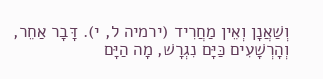וְשַׁאֲנָן וְאֵין מַחֲרִיד (ירמיה ל, י). דָּבָר אַחֵר, וְהָרְשָׁעִים כַּיָּם נִגְרָשׁ, מָה הַיָּם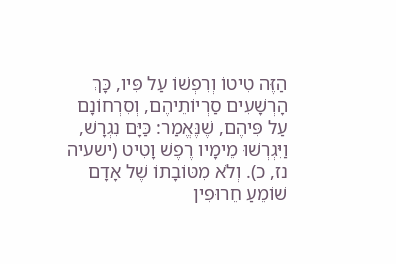הַזֶּה טִיטוֹ וְרִפְשׁוֹ עַל פִּיו, כָּךְ הָרְשָׁעִים סַרְיוֹתֵיהֶם, וְסִרְחוֹנָם עַל פִּיהֶם, שֶׁנֶּאֱמַר: כַּיָּם נִגְרָשׁ, וַיִּגְרְשׁוּ מֵימָיו רֶפֶשׁ וָטִיט (ישעיה נז, כ). וְלֹא מִטּוֹבָתוֹ שֶׁל אָדָם שׁוֹמֵעַ חֵרוּפִין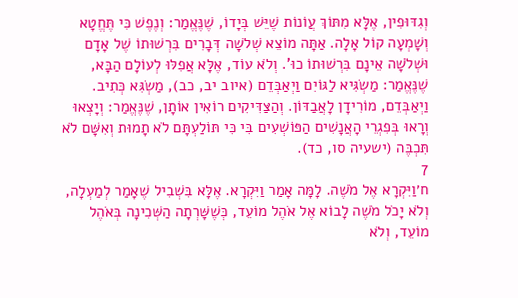וְגִדּוּפִין, אֶלָּא מִתּוֹךְ עֲוֹנוֹת שֶׁיֵּשׁ בְּיָדוֹ, שֶׁנֶּאֱמַר: וְנֶפֶשׁ כִּי תֶּחֱטָא וְשָׁמְעָה קוֹל אָלָה. אַתָּה מוֹצֵא שְׁלֹשָה דְּבָרִים בִּרְשׁוּתוֹ שֶׁל אָדָם וּשְׁלֹשָׁה אֵינָם בִּרְשׁוּתוֹ כוּ'. וְלֹא עוֹד, אֶלָּא אֲפִלּוּ לְעוֹלָם הַבָּא, שֶׁנֶּאֱמַר: מַשְׂגִּיא לַגּוֹיִם וַיְאַבְּדֵם (איוב יב, כב), מַשְׂגִּא כְּתִיב. וַיְאַבְּדֵם, מוֹרִידָן לָאֲבַדּוֹן. וְהַצַּדִּיקִים רוֹאִין אוֹתָן, שֶׁנֶּאֱמַר: וְיָצְאוּ וְרָאוּ בְּפִגְרֵי הָאֲנָשִׁים הַפּוֹשְׁעִים בִּי כִּי תּוֹלַעְתָּם לֹא תָמוּת וְאִשָּׁם לֹא תִּכְבֶּה (ישעיה סו, כד).
7
ח׳וַיִּקְרָא אֶל מֹשֶׁה. לָמָּה אָמַר וַיִּקְרָא. אֶלָּא בִּשְׁבִיל שֶׁאָמַר לְמַעְלָה, וְלֹא יָכֹל מֹשֶׁה לָבוֹא אֶל אֹהֶל מוֹעֵד, כְּשֶׁשָּׁרְתָה הַשְּׁכִינָה בְּאֹהֶל מוֹעֵד, וְלֹא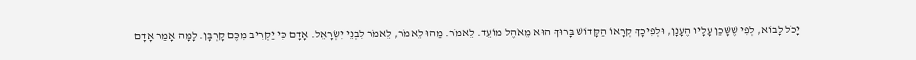יָכֹל לָבוֹא, לְפִי שֶׁשָּׁכַן עָלָיו הֶעָנָן, וּלְפִיכָךְ קְרָאוֹ הַקָּדוֹשׁ בָּרוּךְ הוּא מֵאֹהֶל מוֹעֵד. לֵאמֹר. מַהוּ לֵאמֹר, לֵאמֹר לִבְנֵי יִשְׂרָאֵל. אָדָם כִּי יַקְרִיב מִכֶּם קָרְבָּן. לָמָּה אָמַר אָדָם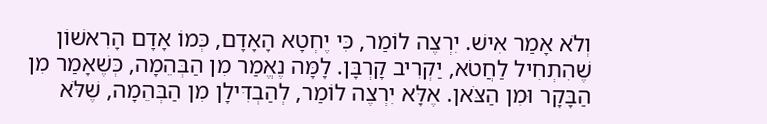וְלֹא אָמַר אִישׁ. יִרְצֶה לוֹמַר, כִּי יֶחְטָא הָאָדָם, כְּמוֹ אָדָם הָרִאשׁוֹן שֶׁהִתְחִיל לַחֲטֹא, יַקְרִיב קָרְבָּן. לָמָּה נֶאֱמַר מִן הַבְּהֵמָה, כְּשֶׁאָמַר מִן הַבָּקָר וּמִן הַצֹּאן. אֶלָּא יִרְצֶה לוֹמַר, לְהַבְדִּילָן מִן הַבְּהֵמָה, שֶׁלֹּא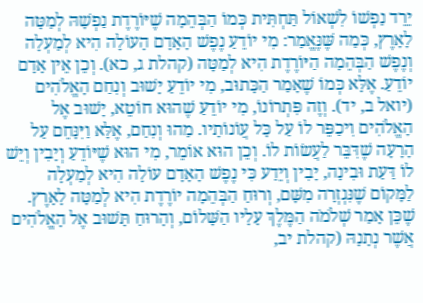יֵרֵד נַפְשׁוֹ לִשְׁאוֹל תַּחְתִּית כְּמוֹ הַבְּהֵמָה שֶׁיּוֹרֶדֶת נַפְשָׁהּ לְמַטָּה לָאָרֶץ, כְּמַה שֶּׁנֶּאֱמַר: מִי יוֹדֵעַ נֶפֶשׁ הָאָדָם הָעוֹלָה הִיא לְמַעְלָה וְנֶפֶשׁ הַבְּהֵמָה הַיּוֹרֶדֶת הִיא לְמַטָּה (קהלת ג, כא). וְכֵן אֵין אָדָם יוֹדֵעַ. אֶלָּא כְּמוֹ שֶׁאָמַר הַכָּתוּב, מִי יוֹדֵעַ יָשׁוּב וְנִחַם הָאֱלֹהִים (יואל ב, יד). וְזֶה פִּתְרוֹנוֹ, מִי יוֹדֵעַ שֶׁהוּא חוֹטֵא, יָשׁוּב אֶל הָאֱלֹהִים וִיכַפֵּר לוֹ עַל כָּל עֲוֹנוֹתָיו. מַהוּ וְנִחַם, אֶלָּא וַיִּנָּחֵם עַל הָרָעָה שֶׁדִּבֵּר לַעֲשׂוֹת לוֹ. וְכֵן הוּא אוֹמֵר, מִי הוּא שֶׁיּוֹדֵעַ וְיָבִין וְיֵשׁ לוֹ דַּעַת וּבִינָה, יָבִין וְיֵדַע כִּי נֶפֶשׁ הָאָדָם עוֹלָה הִיא לְמַעְלָה לַמָּקוֹם שֶׁנִּגְזְרָה מִשָּׁם, וְרוּחַ הַבְּהֵמָה יוֹרֶדֶת הִיא לְמַטָּה לָאָרֶץ. שֶׁכֵּן אָמַר שְׁלֹמֹה הַמֶּלֶךְ עָלָיו הַשָּׁלוֹם, וְהָרוּחַ תָּשׁוּב אֶל הָאֱלֹהִים אֲשֶׁר נְתָנָהּ (קהלת יב,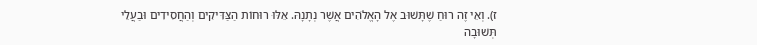ז). וְאֵי זֶה רוּחַ שֶׁתָּשׁוּב אֶל הָאֱלֹהִים אֲשֶׁר נְתָנָהּ. אֵלּוּ רוּחוֹת הַצַּדִּיקִים וְהַחֲסִידִים וּבַעֲלֵי תְּשׁוּבָה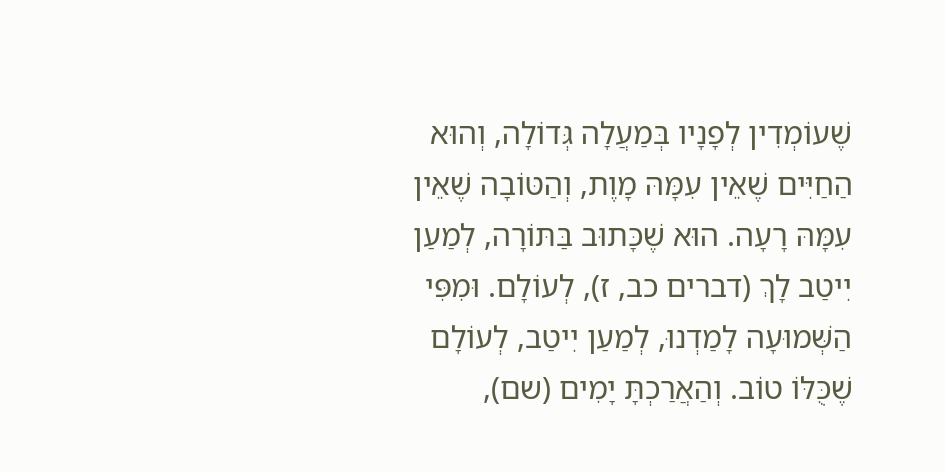שֶׁעוֹמְדִין לְפָנָיו בְּמַעֲלָה גְּדוֹלָה, וְהוּא הַחַיִּים שֶׁאֵין עִמָּהּ מָוֶת, וְהַטּוֹבָה שֶׁאֵין עִמָּהּ רָעָה. הוּא שֶׁכָּתוּב בַּתּוֹרָה, לְמַעַן יִיטַב לָךְ (דברים כב, ז), לְעוֹלָם. וּמִפִּי הַשְּׁמוּעָה לָמַדְנוּ, לְמַעַן יִיטַב, לְעוֹלָם שֶׁכֻּלּוֹ טוֹב. וְהַאֲרַכְתָּ יָמִים (שם),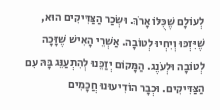לְעוֹלָם שֶׁכֻּלּוֹ אָרֹךְ. וּשְׂכַר הַצַּדִּיקִים הוּא, שֶׁיִּזְכּוּ וְיִחְיוּ לְטוֹבָה. אַשְׁרֵי הָאִישׁ שֶׁזָּכָה לְטוֹבָה וּלְעֹנֶג. הַמָּקוֹם יְזַכֵּנוּ לְהִתְעַנֵּג בָּהּ עִם הַצַּדִּיקִים. וּכְבָר הוֹדִיעוּנוּ חֲכָמִים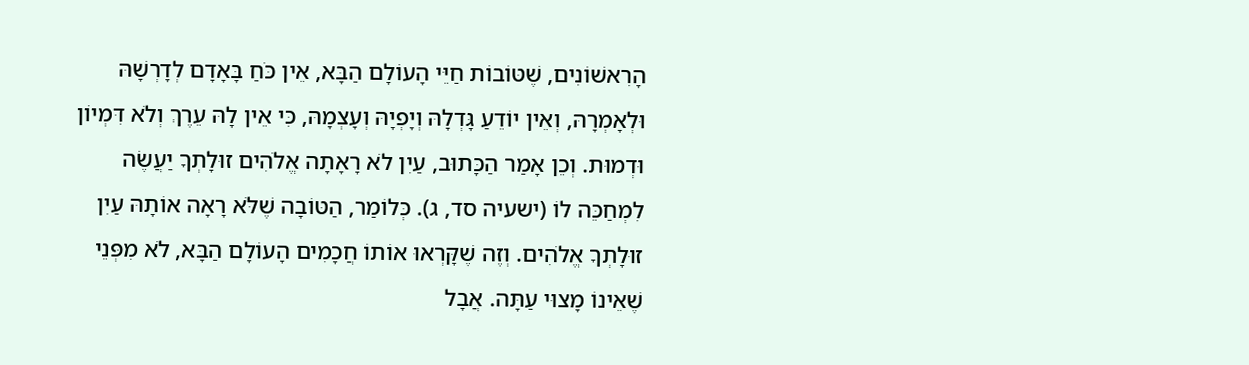הָרִאשׁוֹנִים, שֶׁטּוֹבוֹת חַיֵּי הָעוֹלָם הַבָּא, אֵין כֹּחַ בָּאָדָם לְדָרְשָׁהּ וּלְאָמְרָהּ, וְאֵין יוֹדֵעַ גָּדְלָהּ וְיָפְיָהּ וְעָצְמָהּ, כִּי אֵין לָהּ עֵרֶךְ וְלֹא דִּמְיוֹן וּדְמוּת. וְכֵן אָמַר הַכָּתוּב, עַיִן לֹא רָאָתָה אֱלֹהִים זוּלָתְךָ יַעֲשֶׂה לִמְחַכֵּה לוֹ (ישעיה סד, ג). כְּלוֹמַר, הַטּוֹבָה שֶׁלֹּא רָאָה אוֹתָהּ עַיִן זוּלָתְךָ אֱלֹהִים. וְזֶה שֶׁקָּרְאוּ אוֹתוֹ חֲכָמִים הָעוֹלָם הַבָּא, לֹא מִפְּנֵי שֶׁאֵינוֹ מָצוּי עַתָּה. אֲבָל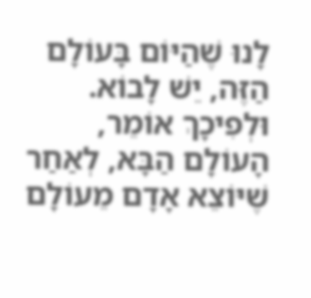לָנוּ שֶׁהַיּוֹם בָּעוֹלָם הַזֶּה, יֵשׁ לָבוֹא. וּלְפִיכָךְ אוֹמֵר, הָעוֹלָם הַבָּא, לְאַחַר שֶׁיּוֹצֵא אָדָם מֵעוֹלָם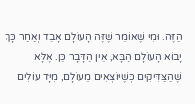הַזֶּה. וּמִי שֶׁאוֹמֵר שֶׁזֶּה הָעוֹלָם אָבֵד וְאַחַר כָּךְ יָבוֹא הָעוֹלָם הַבָּא, אֵין הַדָּבָר כֵּן. אֶלָּא שֶׁהַצַּדִּיקִים כְּשֶׁיּוֹצְאִים מֵעוֹלָם, מִיָּד עוֹלִים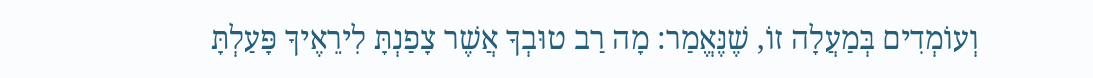וְעוֹמְדִים בְּמַעֲלָה זוֹ, שֶׁנֶּאֱמַר: מָה רַב טוּבְךָ אֲשֶׁר צָפַנְתָּ לִירֵאֶיךָ פָּעַלְתָּ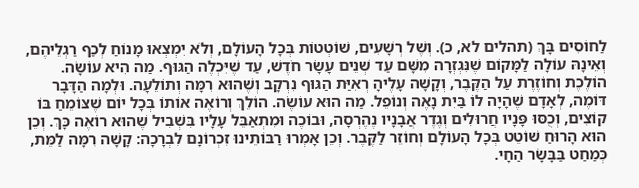לַחוֹסִים בָּךְ (תהלים לא, כ). וְשֶׁל רְשָׁעִים, שׁוֹטְטוֹת בְּכָל הָעוֹלָם, וְלֹא יִמְצְאוּ מָנוֹחַ לְכַף רַגְלֵיהֶם, וְאֵינָהּ עוֹלָה לַמָּקוֹם שֶׁנִּגְזְרָה מִשָּׁם עַד שְׁנֵים עָשָׂר חֹדֶשׁ, עַד שֶׁיִּכְלֶה הַגּוּף. מַה הִיא עוֹשָׂה. הוֹלֶכֶת וְחוֹזֶרֶת עַל הַקֶּבֶר, וְקָשָׁה עָלֶיהָ רְאִיַּת הַגּוּף נִרְקָב וְשֶׁהוּא רִמָּה וְתוֹלֵעָה. וּלְמָה הַדָּבָר דּוֹמֶה, לְאָדָם שֶׁהָיָה לוֹ בַּיִת נָאֶה וְנוֹפֵל. מַה הוּא עוֹשֶׂה. הוֹלֵךְ וְרוֹאֶה אוֹתוֹ בְּכָל יוֹם שֶׁצּוֹמֵחַ בּוֹ קוֹצִים, וְכֻסּוּ פָּנָיו חֲרוּלִים וְגֶדֶר אֲבָנָיו נֶהֶרְסָה, וּבוֹכֶה וּמִתְאַבֵּל עָלָיו בִּשְׁבִיל שֶׁהוּא רוֹאֶה כָּךְ. וְכֵן הוּא הָרוּחַ שׁוֹטֵט בְּכָל הָעוֹלָם וְחוֹזֵר לַקֶּבֶר. וְכֵן אָמְרוּ רַבּוֹתֵינוּ זִכְרוֹנָם לִבְרָכָה: קָשָׁה רִמָּה לַמֵּת, כְּמַחַט בַּבָּשָׂר הַחָי.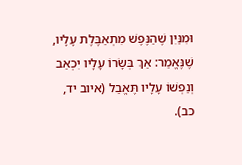וּמִנַּיִן שֶׁהַנֶּפֶשׁ מִתְאַבֶּלֶת עָלָיו, שֶׁנֶּאֱמַר: אַךְ בְּשָׂרוֹ עָלָיו יִכְאַב וְנַפְשׁוֹ עָלָיו תֶּאֱבַל (איוב יד, כב).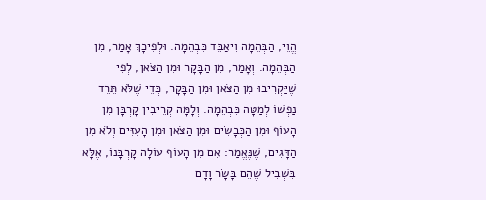הֱוֵי, הַבְּהֵמָה וִיאַבֵּד כִּבְהֵמָה. וּלְפִיכָךְ אָמַר, מִן הַבְּהֵמָה. וְאָמַר, מִן הַבָּקָר וּמִן הַצֹּאן, לְפִי שֶׁיַּקְרִיבוּ מִן הַצֹּאן וּמִן הַבָּקָר, כְּדֵי שֶׁלֹּא תֵּרֵד נַפְשׁוֹ לְמַטָּה כִּבְהֵמָה. וְלָמָּה קְרֵיבִין קָרְבָּן מִן הָעוֹף וּמִן הַכְּבָשִׂים וּמִן הַצֹּאן וּמִן הָעִזִּים וְלֹא מִן הַדָּגִים, שֶׁנֶּאֱמַר: אִם מִן הָעוֹף עוֹלָה קָרְבָּנוֹ, אֶלָּא בִּשְׁבִיל שֶׁהֵם בָּשָׂר וָדָם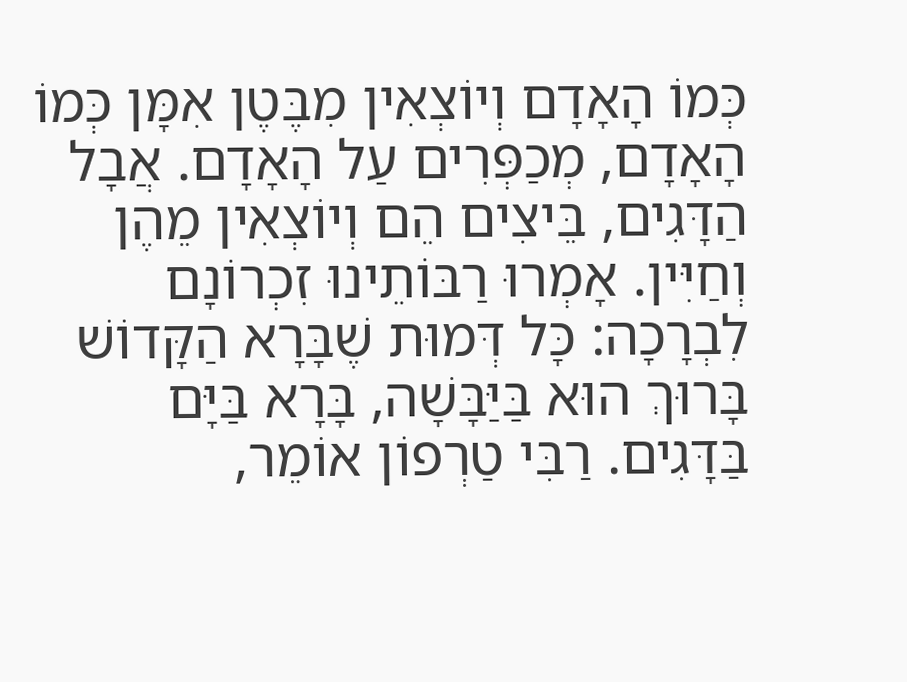כְּמוֹ הָאָדָם וְיוֹצְאִין מִבֶּטֶן אִמָּן כְּמוֹ הָאָדָם, מְכַפְּרִים עַל הָאָדָם. אֲבָל הַדָּגִים, בֵּיצִים הֵם וְיוֹצְאִין מֵהֶן וְחַיִּין. אָמְרוּ רַבּוֹתֵינוּ זִכְרוֹנָם לִבְרָכָה: כָּל דְּמוּת שֶׁבָּרָא הַקָּדוֹשׁ בָּרוּךְ הוּא בַּיַּבָּשָׁה, בָּרָא בַּיָּם בַּדָּגִים. רַבִּי טַרְפוֹן אוֹמֵר,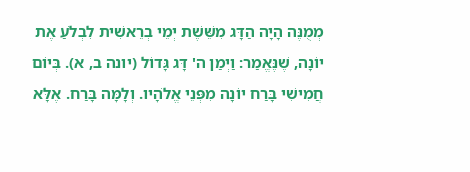מְמֻנֶּה הָיָה הַדָּג מִשֵּׁשֶׁת יְמֵי בְרֵאשִׁית לִבְלֹעַ אֶת יוֹנָה, שֶׁנֶּאֱמַר: וַיְמַן ה' דָּג גָּדוֹל (יונה ב, א). בְּיוֹם חֲמִישִׁי בָּרַח יוֹנָה מִפְּנֵי אֱלֹהָיו. וְלָמָּה בָּרַח. אֶלָּא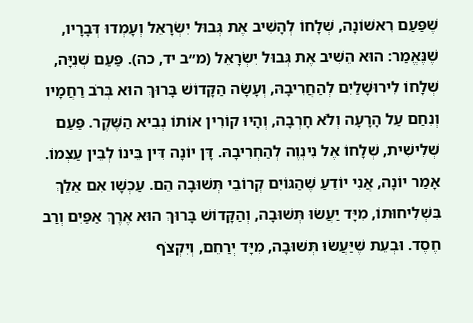שֶׁפַּעַם רִאשׁוֹנָה, שְׁלָחוֹ לְהָשִׁיב אֶת גְּבוּל יִשְׂרָאֵל וְעָמְדוּ דְּבָרָיו, שֶׁנֶּאֱמַר: הוּא הֵשִׁיב אֶת גְּבוּל יִשְׂרָאֵל (מ״ב יד, כה). פַּעַם שְׁנִיָּה, שְׁלָחוֹ לִירוּשָׁלַיִם לְהַחֲרִיבָהּ, וְעָשָׂה הַקָּדוֹשׁ בָּרוּךְ הוּא בְּרֹב רַחֲמָיו וְנִחַם עַל הָרָעָה וְלֹא חָרְבָה, וְהָיוּ קוֹרִין אוֹתוֹ נְבִיא הַשֶּׁקֶר. פַּעַם שְׁלִישִׁית, שְׁלָחוֹ אֶל נִינְוֶה לְהַחְרִיבָהּ. דָּן יוֹנָה דִּין בֵּינוֹ לְבֵין עַצְמוֹ. אָמַר יוֹנָה, אֲנִי יוֹדֵעַ שֶׁהַגּוֹיִם קְרוֹבֵי תְּשׁוּבָה הֵם. עַכְשָׁו אִם אֵלֵךְ בִּשְׁלִיחוּתוֹ, מִיָּד יַעֲשׂוּ תְּשׁוּבָה, וְהַקָּדוֹשׁ בָּרוּךְ הוּא אֶרֶךְ אַפַּיִם וְרַב חֶסֶד. וּבְעֵת שֶׁיַּעֲשׂוּ תְּשׁוּבָה, מִיָּד יְרַחֵם, וְיִקְצֹף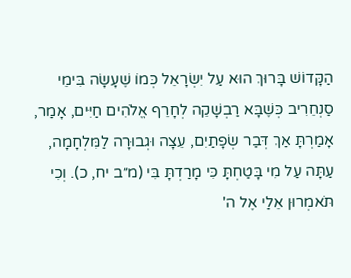הַקָּדוֹשׁ בָּרוּךְ הוּא עַל יִשְׂרָאֵל כְּמוֹ שֶׁעָשָׂה בִּימֵי סַנְחֵרִיב כְּשֶׁבָּא רַבְשָׁקֵה לְחָרֵף אֱלֹהִים חַיִּים, אָמַר, אָמַרְתָּ אַךְ דְּבַר שְׂפָתַיִם, עֵצָה וּגְבוּרָה לַמִּלְחָמָה, עַתָּה עַל מִי בָּטַחְתָּ כִּי מָרַדְתָּ בִּי (מ״ב יח, כ). וְכִי תֹּאמְרוּן אֵלַי אֶל ה'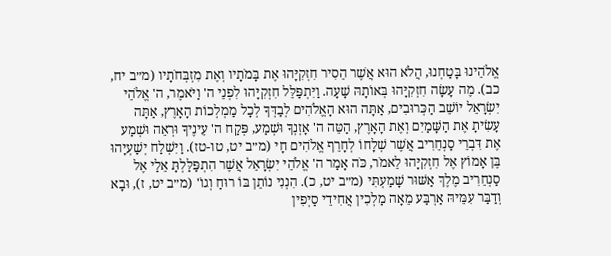אֱלֹהֵינוּ בָּטַחְנוּ, הֲלֹא הוּא אֲשֶׁר הֵסִיר חִזְקִיָּהוּ אֶת בָּמֹתָיו וְאֶת מִזְבְּחֹתָיו (מ״ב יח, כב). מֶה עָשָׂה חִזְקִיָּהוּ בְּאוֹתָהּ שָׁעָה. וַיִּתְפַּלֵּל חִזְקִיָּהוּ לִפְנֵי ה' וַיֹּאמֶר, ה' אֱלֹהֵי יִשְׂרָאֵל יוֹשֵׁב הַכְּרוּבִים, אַתָּה הוּא הָאֱלֹהִים לְבַדְּךָ לְכָל מַמְלְכוֹת הָאָרֶץ, אַתָּה עָשִׂיתָ אֶת הַשָּׁמַיִם וְאֶת הָאָרֶץ, הַטֵּה ה' אָזְנְךָ וּשְׁמַע, פְּקַח ה' עֵינֶיךָ וּרְאֵה וּשְׁמַע אֶת דִּבְרֵי סַנְחֵרִיב אֲשֶׁר שְׁלָחוֹ לְחָרֵף אֱלֹהִים חָי (מ״ב יט, טו-טז). וַיִּשְׁלַח יְשַׁעְיָהוּ בֶּן אָמוֹץ אֶל חִזְקִיָּהוּ לֵאמֹר, כֹּה אָמַר ה' אֱלֹהֵי יִשְׂרָאֵל אֲשֶׁר הִתְפַּלַּלְתָּ אֵלַי אֶל סַנְחֵרִיב מֶלֶךְ אַשּׁוּר שָׁמַעְתִּי (מ״ב יט, כ). הִנְנִי נוֹתֵן בּוֹ רוּחַ וְגוֹ' (מ״ב יט, ז), וּבָא וְדַבַּר עִמֵּיהּ אַרְבַּע מֵאָה מַלְכִין אֲחִידֵי סַיְפִין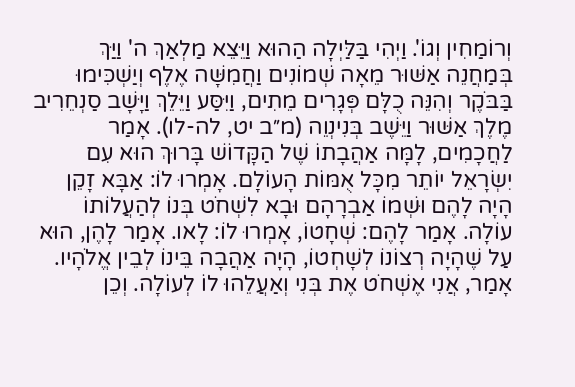וְרוֹמַחִין וְגוֹ'. וַיְהִי בַּלַּיְלָה הַהוּא וַיֵּצֵא מַלְאַךְ ה' וַיַּךְ בְּמַחֲנֵה אַשּׁוּר מֵאָה שְׁמוֹנִים וַחֲמִשָּׁה אֶלֶף וְיַשְׁכִּימוּ בַּבֹּקֶר וְהִנֵּה כֻלָּם פְּגָרִים מֵתִים, וַיִּסַּע וַיֵּלֵךְ וַיָּשָׁב סַנְחֵרִיב מֶלֶךְ אַשּׁוּר וַיֵּשֶׁב בְּנִינְוֵה (מ״ב יט, לה-לו). אָמַר לַחֲכָמִים, לָמָּה אַהֲבָתוֹ שֶׁל הַקָּדוֹשׁ בָּרוּךְ הוּא עִם יִשְׂרָאֵל יוֹתֵר מִכָּל אֻמּוֹת הָעוֹלָם. אָמְרוּ לוֹ: אַבָּא זָקֵן הָיָה לָהֶם וּשְׁמוֹ אַבְרָהָם וּבָא לִשְׁחֹט בְּנוֹ לְהַעֲלוֹתוֹ עוֹלָה. אָמַר לָהֶם: שְׁחָטוֹ, אָמְרוּ לוֹ: לָאו. אָמַר לָהֶן, הוּא עַל שֶׁהָיָה רְצוֹנוֹ לְשָׁחְטוֹ, הָיָה אַהֲבָה בֵּינוֹ לְבֵין אֱלֹהָיו. אָמַר, אֲנִי אֶשְׁחֹט אֶת בְּנִי וְאַעֲלֵהוּ לוֹ לְעוֹלָה. וְכֵן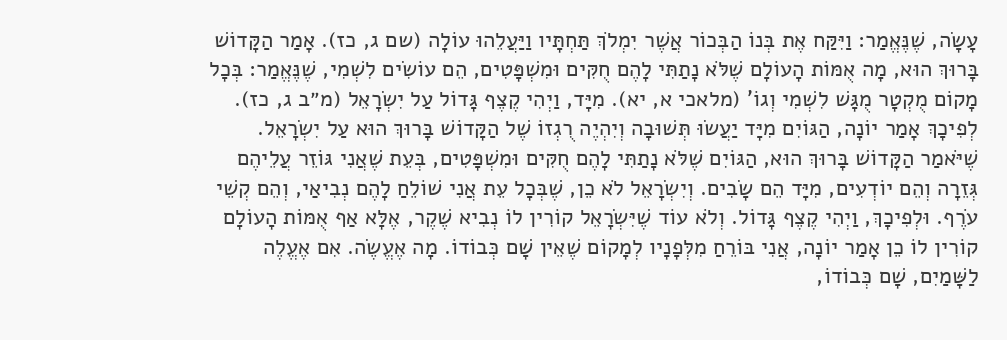עָשָׂה, שֶׁנֶּאֱמַר: וַיִּקַּח אֶת בְּנוֹ הַבְּכוֹר אֲשֶׁר יִמְלֹךְ תַּחְתָּיו וַיַּעֲלֵהוּ עוֹלָה (שם ג, כז). אָמַר הַקָּדוֹשׁ בָּרוּךְ הוּא, מָה אֻמּוֹת הָעוֹלָם שֶׁלֹּא נָתַתִּי לָהֶם חֻקִּים וּמִשְׁפָּטִים, הֵם עוֹשִׂים לִשְׁמִי, שֶׁנֶּאֱמַר: בְּכָל מָקוֹם מֻקְטָר מֻגָּשׁ לִשְׁמִי וְגוֹ' (מלאכי א, יא). מִיָּד, וַיְהִי קֶצֶף גָּדוֹל עַל יִשְׂרָאֵל (מ״ב ג, כז). לְפִיכָךְ אָמַר יוֹנָה, הַגּוֹיִם מִיָּד יַעֲשׂוּ תְּשׁוּבָה וְיִהְיֶה רֻגְזוֹ שֶׁל הַקָּדוֹשׁ בָּרוּךְ הוּא עַל יִשְׂרָאֵל. שֶׁיֹּאמַר הַקָּדוֹשׁ בָּרוּךְ הוּא, הַגּוֹיִם שֶׁלֹּא נָתַתִּי לָהֶם חֻקִּים וּמִשְׁפָּטִים, בְּעֵת שֶׁאֲנִי גּוֹזֵר עֲלֵיהֶם גְּזֵרָה וְהֵם יוֹדְעִים, מִיָּד הֵם שָׂבִים. וְיִשְׂרָאֵל לֹא כֵן, שֶׁבְּכָל עֵת אֲנִי שׁוֹלֵחַ לָהֶם נְבִיאַי, וְהֵם קְשֵׁי עֹרֶף. וּלְפִיכָךְ, וַיְהִי קֶצֶף גָּדוֹל. וְלֹא עוֹד שֶׁיִּשְׂרָאֵל קוֹרִין לוֹ נְבִיא שֶׁקֶר, אֶלָּא אַף אֻמּוֹת הָעוֹלָם קוֹרִין לוֹ כֵן אָמַר יוֹנָה, אֲנִי בּוֹרֵחַ מִלְּפָנָיו לְמָקוֹם שֶׁאֵין שָׁם כְּבוֹדוֹ. מָה אֶעֱשֶׂה. אִם אֶעֱלֶה לַשָּׁמַיִם, שָׁם כְּבוֹדוֹ,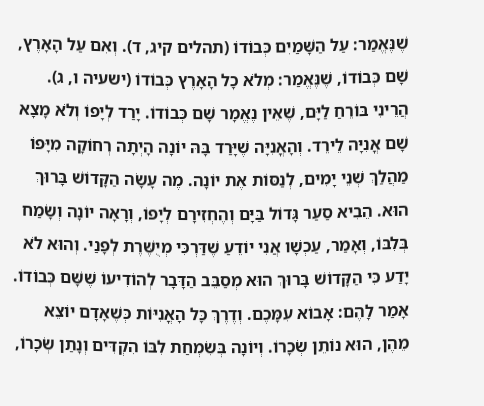שֶׁנֶּאֱמַר: עַל הַשָּׁמַיִם כְּבוֹדוֹ (תהלים קיג, ד). וְאִם עַל הָאָרֶץ, שָׁם כְּבוֹדוֹ, שֶׁנֶּאֱמַר: מְלֹא כָל הָאָרֶץ כְּבוֹדוֹ (ישעיה ו, ג). הֲרֵינִי בּוֹרֵחַ לַיָּם, שֶׁאֵין נֶאֱמָר שָׁם כְּבוֹדוֹ. יָרַד לְיָפוֹ וְלֹא מָצָא שָׁם אֳנִיָּה לֵירֵד. וְהָאֳנִיָּה שֶׁיָּרַד בָּהּ יוֹנָה הָיְתָה רְחוֹקָה מִיָּפוֹ מַהֲלַךְ שְׁנֵי יָמִים, לְנַסּוֹת אֶת יוֹנָה. מֶה עָשָׂה הַקָּדוֹשׁ בָּרוּךְ הוּא. הֵבִיא סַעַר גָּדוֹל בַּיָּם וְהֶחְזִירָם לְיָפוֹ, וְרָאָה יוֹנָה וְשָׂמַח בְּלִבּוֹ, וְאָמַר, עַכְשָׁו אֲנִי יוֹדֵעַ שֶׁדַּרְכִּי מְיֻשֶּׁרֶת לְפָנַי. וְהוּא לֹא יָדַע כִּי הַקָּדוֹשׁ בָּרוּךְ הוּא מְסַבֵּב הַדָּבָר לְהוֹדִיעוֹ שֶׁשָּׁם כְּבוֹדוֹ. אָמַר לָהֶם: אָבוֹא עִמָּכֶם. וְדֶרֶךְ כָּל הָאֳנִיּוֹת כְּשֶׁאָדָם יוֹצֵא מֵהֶן, הוּא נוֹתֵן שְׂכָרוֹ. וְיוֹנָה בְּשִׂמְחַת לִבּוֹ הִקְדִּים וְנָתַן שְׂכָרוֹ,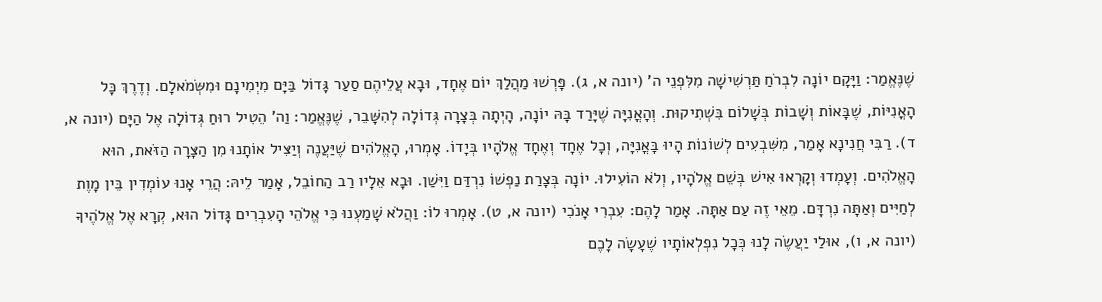שֶׁנֶּאֱמַר: וַיָּקָם יוֹנָה לִבְרֹחַ תַּרְשִׁישָׁה מִלִּפְנֵי ה' (יונה א, ג). פָּרְשׁוּ מַהֲלַךְ יוֹם אֶחָד, וּבָא עֲלֵיהֶם סַעַר גָּדוֹל בַּיָּם מִיְמִינָם וּמִשְּׂמֹאלָם. וְדֶרֶךְ כָּל הָאֳנִיּוֹת, שֶׁבָּאוֹת וְשָׁבוֹת בְּשָׁלוֹם בִּשְׁתִיקוּת. וְהָאֳנִיָּה שֶׁיָּרַד בָּהּ יוֹנָה, הָיְתָה בְּצָרָה גְּדוֹלָה לְהִשָּׁבֵר, שֶׁנֶּאֱמַר: וַה' הֵטִיל רוּחַ גְּדוֹלָה אֶל הַיָּם (יונה א, ד). רַבִּי חֲנִינָא אָמַר, מִשִּׁבְעִים לְשׁוֹנוֹת הָיוּ בָּאֳנִיָּה, וְכָל אֶחָד וְאֶחָד אֱלֹהָיו בְּיָדוֹ. אָמְרוּ, הָאֱלֹהִים שֶׁיַּעֲנֶה וְיַצִּיל אוֹתָנוּ מִן הַצָּרָה הַזֹּאת, הוּא הָאֱלֹהִים. וְעָמְדוּ וְקָרְאוּ אִישׁ בְּשֵׁם אֱלֹהָיו, וְלֹא הוֹעִילוּ. יוֹנָה בְּצָרַת נַפְשׁוֹ נִרְדַּם וַיִּשַׁן. וּבָא אֵלָיו רַב הַחוֹבֵל, אָמַר לֵיהּ: הֲרֵי אָנוּ עוֹמְדִין בֵּין מָוֶת לְחַיִּים וְאַתָּה נִרְדָּם. מֵאֵי זֶה עַם אַתָּה. אָמַר לָהֶם: עִבְרִי אָנֹכִי (יונה א, ט). אָמְרוּ לוֹ: וַהֲלֹא שָׁמַעְנוּ כִּי אֱלֹהֵי הָעִבְרִים גָּדוֹל הוּא, קְרָא אֶל אֱלֹהֶיךָ (יונה א, ו), אוּלַי יַעֲשֶׂה לָנוּ כְּכָל נִפְלְאוֹתָיו שֶׁעָשָׂה לָכֶם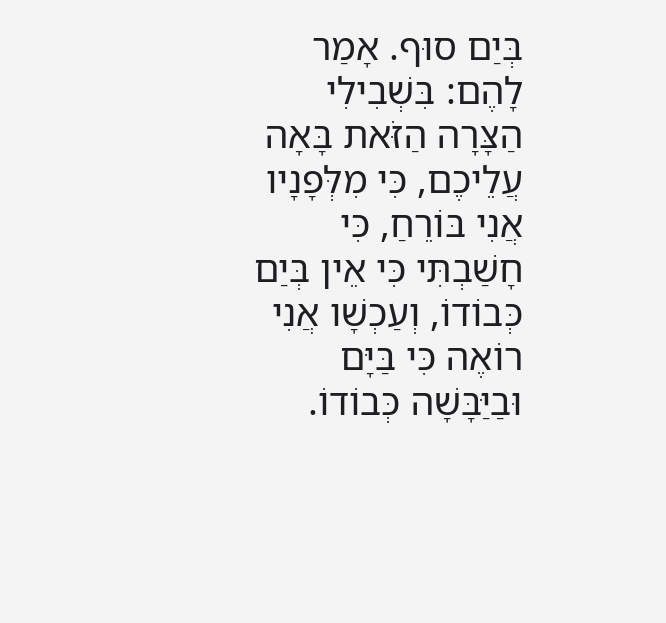בְּיַם סוּף. אָמַר לָהֶם: בִּשְׁבִילִי הַצָּרָה הַזֹּאת בָּאָה עֲלֵיכֶם, כִּי מִלְּפָנָיו אֲנִי בּוֹרֵחַ, כִּי חָשַׁבְתִּי כִּי אֵין בְּיַם כְּבוֹדוֹ, וְעַכְשָׁו אֲנִי רוֹאֶה כִּי בַּיָּם וּבַיַּבָּשָׁה כְּבוֹדוֹ.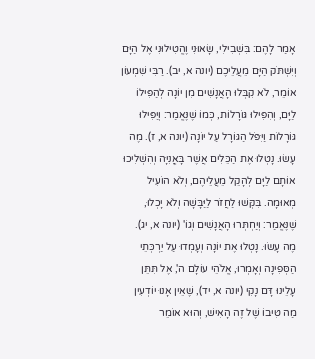אָמַר לָהֶם: בִּשְׁבִילִי, שָׂאוּנִי וֶהֱטִילוּנִי אֶל הַיָּם וְיִשְׁתֹּק הַיָּם מֵעֲלֵיכֶם (יונה א, יב). רַבִּי שִׁמְעוֹן אוֹמֵר, לֹא קִבְּלוּ הָאֲנָשִׁים מִן יוֹנָה לְהַפִּילוֹ לַיָּם, וְהִפִּילוּ גּוֹרָלוֹת, כְּמוֹ שֶׁנֶּאֱמַר: וְיַפִּילוּ גּוֹרָלוֹת וַיִּפֹּל הַגּוֹרָל עַל יוֹנָה (יונה א, ז). מֶה עָשׂוּ. נָטְלוּ אֶת הַכֵּלִים אֲשֶׁר בָּאֳנִיָּה וְהִשְׁלִיכוּ אוֹתָם לַיָּם לְהָקֵל מֵעֲלֵיהֶם, וְלֹא הוֹעִיל מְאוּמָה. בִּקְּשׁוּ לַחֲזֹר לַיַּבָּשָׁה וְלֹא יָכְלוּ, שֶׁנֶּאֱמַר: וְיַחְתְּרוּ הָאֲנָשִׁים וְגוֹ' (יונה א, יג). מֶה עָשׂוּ. נָטְלוּ אֶת יוֹנָה וְעָמְדוּ עַל יַרְכְּתֵי הַסְּפִינָה וְאָמְרוּ, אֱלֹהֵי עוֹלָם ה', אֶל תִּתֵּן עָלֵינוּ דָּם נָקִי (יונה א, יד), שֶׁאֵין אָנוּ יוֹדְעִין מַה טִּיבוֹ שֶׁל זֶה הָאִישׁ, וְהוּא אוֹמֵר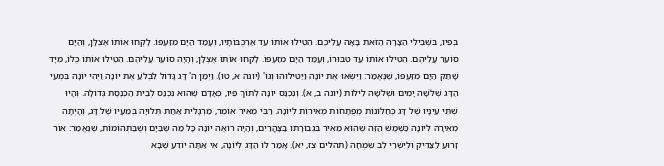בְּפִיו, בִּשְׁבִילִי הַצָּרָה הַזֹּאת בָּאָה עֲלֵיכֶם. הֵטִילוּ אוֹתוֹ עַד אַרְכֻּבּוֹתָיו, וְעָמַד הַיָּם מִזַּעְפּוֹ. לָקְחוּ אוֹתוֹ אֶצְלָן, וְהַיָּם סוֹעֵר עֲלֵיהֶם. הֵטִילוּ אוֹתוֹ עַד טִבּוּרוֹ, וְעָמַד הַיָּם מִזַּעְפּוֹ. לָקְחוּ אוֹתוֹ אֶצְלָן, וְהָיָה סוֹעֵר עֲלֵיהֶם. הֵטִילוּ אוֹתוֹ כֻּלּוֹ, מִיָּד שָׁתַק הַיָּם מִזַּעְפּוֹ, שֶׁנֶּאֱמַר: וַיִּשְּׂאוּ אֶת יוֹנָה וַיַּטִּילוּהוּ וְגוֹ' (יונה א, טו). וַיְמַן ה' דָּג גָּדוֹל לִבְלֹעַ אֶת יוֹנָה וַיְהִי יוֹנָה בִּמְעֵי הַדָּג שְׁלֹשָׁה יָמִים וּשְׁלֹשָה לֵילוֹת (יונה ב, א). וְנִכְנַס יוֹנָה לְתוֹךְ פִּיו, כְּאָדָם שֶׁהוּא נִכְנַס לְבֵית הַכְּנֶסֶת גְּדוֹלָה. וְהָיוּ שְׁתֵּי עֵינָיו שֶׁל דָּג כְּחַלּוֹנוֹת מְפֻתָּחוֹת מְאִירוֹת לְיוֹנָה. רַבִּי מֵאִיר אוֹמֵר, מַרְגָּלִית אַחַת תְּלוּיָה בְּמֵעָיו שֶׁל דָּג, וְהָיְתָה מְאִירָה לְיוֹנָה כַּשֶּׁמֶשׁ הַזֶּה שֶׁהוּא מֵאִיר בִּגְבוּרָתוֹ בַּצָּהֳרַיִם, וְהָיָה רוֹאֶה יוֹנָה כָּל מַה שֶּׁבַּיָּם וְשֶׁבַּתְּהוֹמוֹת, שֶׁנֶּאֱמַר: אוֹר זָרוּעַ לַצַּדִּיק וּלְיִשְׁרֵי לֵב שִׂמְחָה (תהלים צז, יא). אָמַר לוֹ הַדָּג לְיוֹנָה, אִי אַתָּה יוֹדֵעַ שֶׁבָּא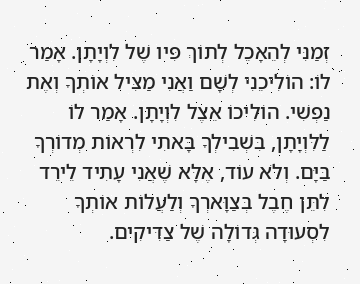זְמַנִּי לְהֵאָכֵל לְתוֹךְ פִּיו שֶׁל לִוְיָתָן. אָמַר לוֹ: הוֹלִיכֵנִי לְשָׁם וַאֲנִי מַצִּיל אוֹתְךָ וְאֶת נַפְשִׁי. הוֹלִיכוֹ אֵצֶל לִוְיָתָן. אָמַר לוֹ לַלִּוְיָתָן, בִּשְׁבִילְךָ בָּאתִי לִרְאוֹת מְדוֹרְךָ בַּיָּם. וְלֹא עוֹד, אֶלָּא שֶׁאֲנִי עָתִיד לֵירֵד לִתֵּן חֶבֶל בְּצַוָּארְךָ וְלַעֲלוֹת אוֹתְךָ לִסְעוּדָה גְּדוֹלָה שֶׁל צַדִּיקִים.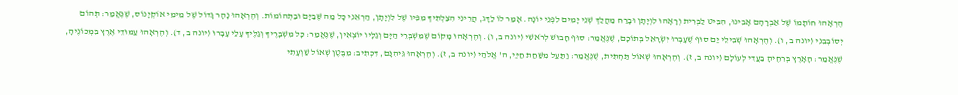הֶרְאָהוּ חוֹתָמוֹ שֶׁל אַבְרָהָם אָבִינוּ, הִבִּיט לַבְּרִית וְרָאָהוּ לִוְיָתָן וּבָרַח מַהֲלַךְ שְׁנֵי יָמִים לִפְנֵי יוֹנָה. אָמַר לוֹ לַדָּג, הֲרֵינִי הִצַּלְתִּיךָ מִפִּיו שֶׁל לִוְיָתָן, הַרְאֵנִי כָּל מַה שֶּׁבַּיָּם וּבַתְּהוֹמוֹת. וְהֶרְאָהוּ נָהָר גָּדוֹל שֶׁל מֵימֵי אוֹקְיָנוֹס, שֶׁנֶּאֱמַר: תְּהוֹם יְסוֹבְבֵנִי (יונה ב, ו). וְהֶרְאָהוּ שְׁבִילֵי יַם סוּף שֶׁעָבְרוּ יִשְׂרָאֵל בְּתוֹכָם, שֶׁנֶּאֱמַר: סוּף חָבוּשׁ לְרֹאשִׁי (יונה ב, ו). וְהֶרְאָהוּ מָקוֹם שֶׁמִּשְׁבְּרֵי הַיָּם וְגַלָּיו יוֹצְאִין, שֶׁנֶּאֱמַר: כָּל מִשְׁבָּרֶיךָ וְגַלֶּיךָ עָלַי עָבָרוּ (יונה ב, ד). וְהֶרְאָהוּ עַמּוּדֵי אֶרֶץ בִּמְכוֹנֶיהָ, שֶׁנֶּאֱמַר: הָאָרֶץ בְּרִחֶיהָ בַעֲדִי לְעוֹלָם (יונה ב, ז). וְהֶרְאָהוּ שְׁאוֹל תַּחְתִּית, שֶׁנֶּאֱמַר: וַתַּעַל מִשַּׁחַת חַיַּי, ה' אֱלֹהַי (יונה ב, ז). וְהֶרְאָהוּ גֵּיהִנָּם, דִּכְתִיב: מִבֶּטֶן שְׁאוֹל שַׁוְעָתִי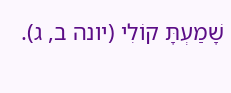שָׁמַעְתָּ קוֹלִי (יונה ב, ג).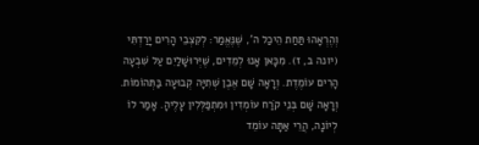וְהֶרְאָהוּ תַּחַת הֵיכַל ה', שֶׁנֶּאֱמַר: לְקִצְבֵי הָרִים יָרַדְתִּי (יונה ב, ז). מִכָּאן אָנוּ לְמֵדִים, שֶׁיְּרוּשָׁלַיִם עַל שִׁבְעָה הָרִים עוֹמֶדֶת. וְרָאָה שָׁם אֶבֶן שְׁתִיָּה קְבוּעָה בַּתְּהוֹמוֹת. וְרָאָה שָׁם בְּנֵי קֹרַח עוֹמְדִין וּמִתְפַּלְּלִין עָלֶיהָ. אָמַר לוֹ לְיוֹנָה, הֲרֵי אַתָּה עוֹמֵד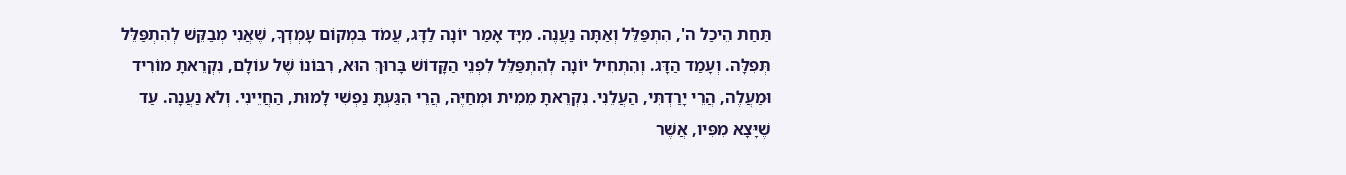תַּחַת הֵיכַל ה', הִתְפַּלֵּל וְאַתָּה נַעֲנֶה. מִיָּד אָמַר יוֹנָה לַדָּג, עֲמֹד בִּמְקוֹם עָמְדְךָ, שֶׁאֲנִי מְבַקֵּשׁ לְהִתְפַּלֵּל תְּפִלָּה. וְעָמַד הַדָּג. וְהִתְחִיל יוֹנָה לְהִתְפַּלֵּל לִפְנֵי הַקָּדוֹשׁ בָּרוּךְ הוּא, רִבּוֹנוֹ שֶׁל עוֹלָם, נִקְרֵאתָ מוֹרִיד וּמַעֲלֶה, הֲרֵי יָרַדְתִּי, הַעֲלֵנִי. נִקְרֵאתָ מֵמִית וּמְחַיֶּה, הֲרֵי הִגַּעְתָּ נַפְשִׁי לָמוּת, הַחֲיֵינִי. וְלֹא נַעֲנָה. עַד שֶׁיָּצָא מִפִּיו, אֲשֶׁר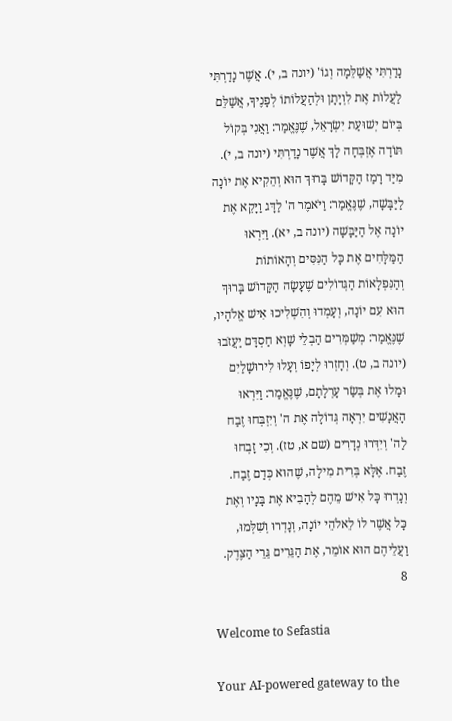נָדַרְתִּי אֲשַׁלֵּמָה וְגוֹ' (יונה ב, י). אֲשֶׁר נָדַרְתִּי לַעֲלוֹת אֶת לִוְיָתָן וּלְהַעֲלוֹתוֹ לְפָנֶיךָ, אֲשַׁלֵּם בְּיוֹם יְשׁוּעַת יִשְׂרָאֵל, שֶׁנֶּאֱמַר: וַאֲנִי בְּקוֹל תּוֹדָה אֶזְבְּחָה לָךְ אֲשֶׁר נָדַרְתִּי (יונה ב, י). מִיַּד רָמַז הַקָּדוֹשׁ בָּרוּךְ הוּא וְהֵקִיא אֶת יוֹנָה לַיַּבָּשָׁה, שֶׁנֶּאֱמַר: וַיֹּאמֶר ה' לַדָּג וַיָּקֵא אֶת יוֹנָה אֶל הַיַּבָּשָׁה (יונה ב, יא). וַיִּרְאוּ הַמַּלָּחִים אֶת כָּל הַנִּסִּים וְהָאוֹתוֹת וְהַנִּפְלָאוֹת הַגְּדוֹלִים שֶׁעָשָׂה הַקָּדוֹשׁ בָּרוּךְ הוּא עִם יוֹנָה, וְעָמְדוּ וְהִשְׁלִיכוּ אִישׁ אֱלֹהָיו, שֶׁנֶּאֱמַר: מְשַׁמְּרִים הַבְלֵי שָׁוְא חַסְדָּם יַעֲזֹבוּ (יונה ב, ט). וְחָזְרוּ לְיָפוֹ וְעָלוּ לִירוּשָׁלַיִם וּמָלוּ אֶת בְּשַׂר עָרְלָתָם, שֶׁנֶּאֱמַר: וַיִּרְאוּ הָאֲנָשִׁים יִרְאָה גְּדוֹלָה אֶת ה' וְיִזְבְּחוּ זֶבַח לַה' וְיִדְּרוּ נְדָרִים (שם א, טז). וְכִי זָבְחוּ זֶבַח. אֶלָּא בְּרִית מִילָה, שֶׁהוּא כְּדַם זֶבַח. וְנָדְרוּ כָּל אִישׁ מֵהֶם לְהָבִיא אֶת בָּנָיו וְאֶת כָּל אֲשֶׁר לוֹ לֵאלֹהֵי יוֹנָה, וְנָדְרוּ וְשִׁלְּמוּ, וַעֲלֵיהֶם הוּא אוֹמֵר, אֶת הַגֵּרִים גֵּרֵי הַצֶּדֶק.
8

Welcome to Sefastia

Your AI-powered gateway to the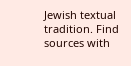Jewish textual tradition. Find sources with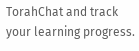TorahChat and track your learning progress.